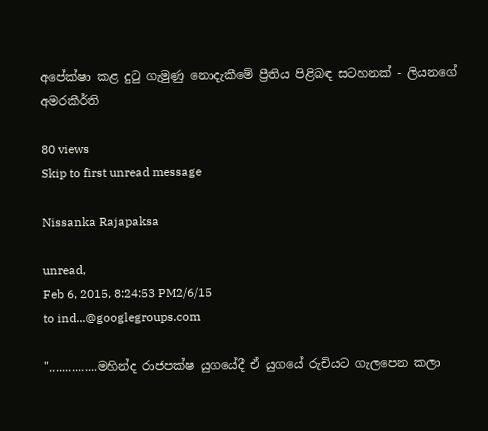අපේක්ෂා කළ දුටු ගැමුණු නොදැකීමේ ප්‍රීතිය පිළිබඳ සටහනක් - ලියනගේ අමරකීර්ති

80 views
Skip to first unread message

Nissanka Rajapaksa

unread,
Feb 6, 2015, 8:24:53 PM2/6/15
to ind...@googlegroups.com

"...............මහින්ද රාජපක්ෂ යුගයේදී ඒ යුගයේ රුචියට ගැලපෙන කලා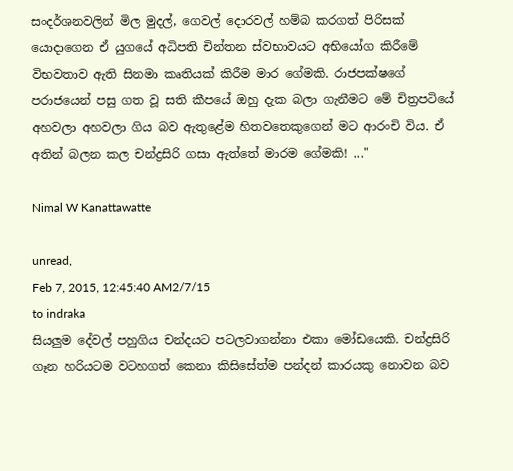සංදර්ශනවලින් මිල මුදල්, ගෙවල් දොරවල් හම්බ කරගත් පිරිසක් යොදාගෙන ඒ යුගයේ අධිපති චින්තන ස්වභාවයට අභියෝග කිරීමේ විභවතාව ඇති සිනමා කෘතියක් කිරීම මාර ගේමකි. රාජපක්ෂගේ පරාජයෙන් පසු ගත වූ සති කීපයේ ඔහු දැක බලා ගැනීමට මේ චිත්‍රපටියේ අහවලා අහවලා ගිය බව ඇතුළේම හිතවතෙකුගෙන් මට ආරංචි විය. ඒ අතින් බලන කල චන්ද්‍රසිරි ගසා ඇත්තේ මාරම ගේමකි! ..."

Nimal W Kanattawatte

unread,
Feb 7, 2015, 12:45:40 AM2/7/15
to indraka
සියලුම දේවල් පහුගිය චන්දයට පටලවාගන්නා එකා මෝඩයෙකි. චන්ද්‍රසිරි ගෑන හරියටම වටහගත් කෙනා කිසිසේත්ම පන්දන් කාරයකු නොවන බව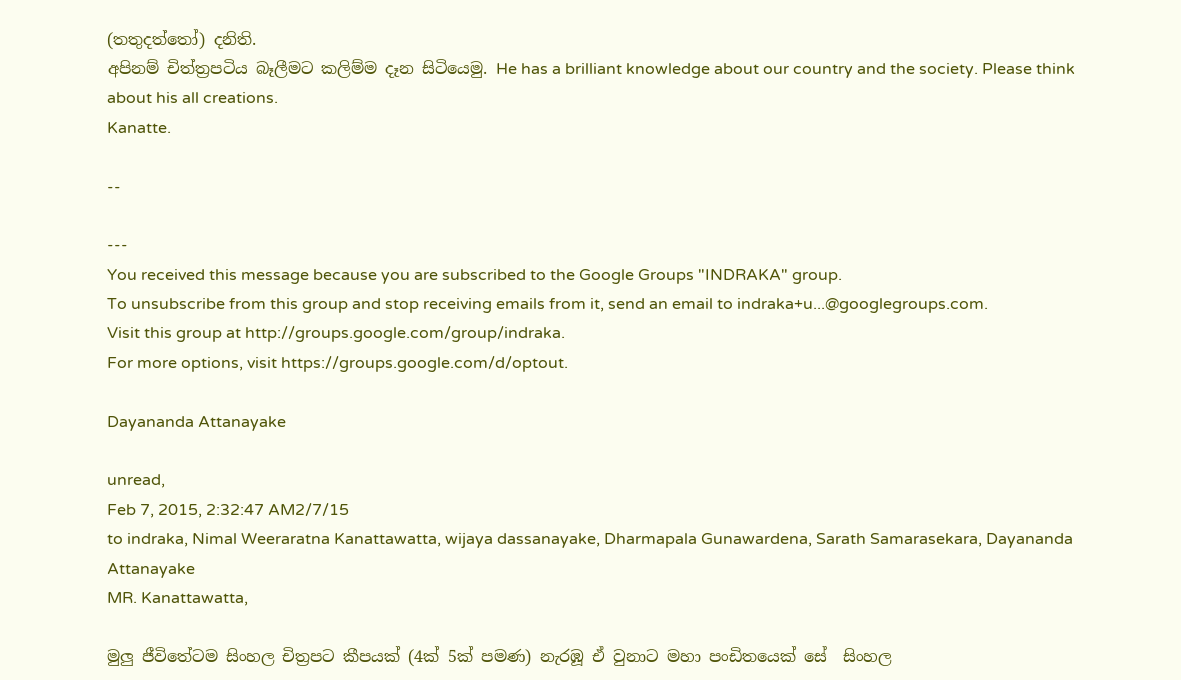(තතුදත්තෝ) දනිති.
අපිනම් චිත්ත්‍රපටිය බෑලීමට කලිම්ම දෑන සිටියෙමු. He has a brilliant knowledge about our country and the society. Please think about his all creations.
Kanatte.

--

---
You received this message because you are subscribed to the Google Groups "INDRAKA" group.
To unsubscribe from this group and stop receiving emails from it, send an email to indraka+u...@googlegroups.com.
Visit this group at http://groups.google.com/group/indraka.
For more options, visit https://groups.google.com/d/optout.

Dayananda Attanayake

unread,
Feb 7, 2015, 2:32:47 AM2/7/15
to indraka, Nimal Weeraratna Kanattawatta, wijaya dassanayake, Dharmapala Gunawardena, Sarath Samarasekara, Dayananda Attanayake
MR. Kanattawatta,

මුලු ජීවිතේටම සිංහල චිත්‍රපට කීපයක් (4ක් 5ක් පමණ) නැරඹූ ඒ වුනාට මහා පංඩිතයෙක් සේ  සිංහල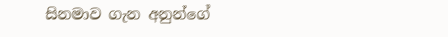සිනමාව ගැන අනුන්ගේ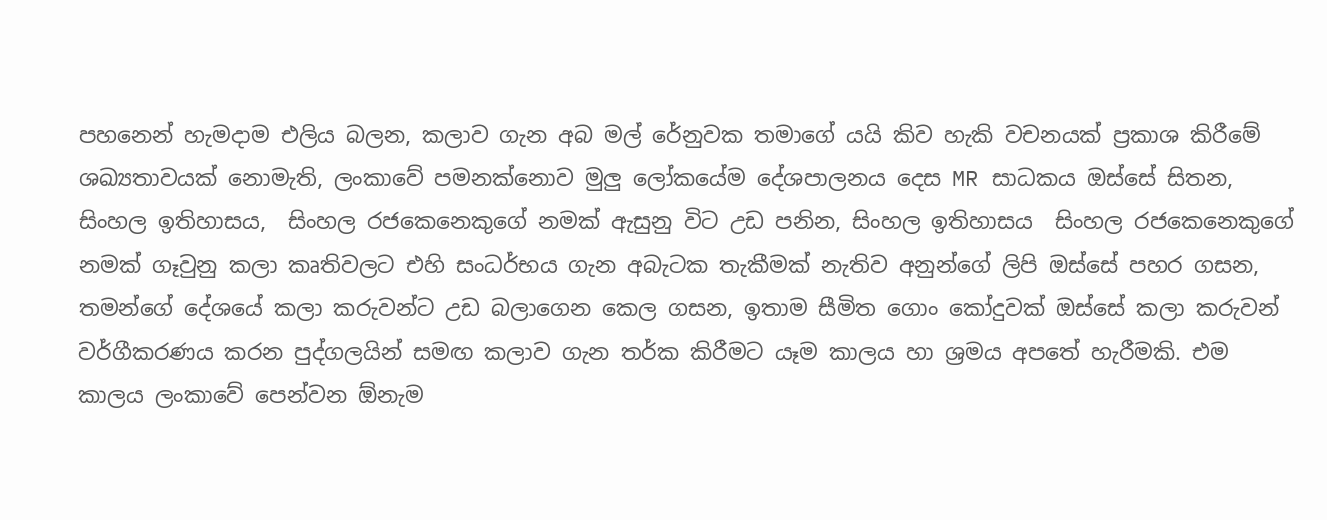පහනෙන් හැමදාම එලිය බලන, කලාව ගැන අබ මල් රේනුවක තමාගේ යයි කිව හැකි වචනයක් ප්‍රකාශ කිරීමේ ශඛ්‍යතාවයක් නොමැති, ලංකාවේ පමනක්නොව මුලු ලෝකයේම දේශපාලනය දෙස MR සාධකය ඔස්සේ සිතන, සිංහල ඉතිහාසය,  සිංහල රජකෙනෙකුගේ නමක් ඇසුනු විට උඩ පනින, සිංහල ඉතිහාසය  සිංහල රජකෙනෙකුගේ නමක් ගෑවුනු කලා කෘතිවලට එහි සංධර්භය ගැන අබැටක තැකීමක් නැතිව අනුන්ගේ ලිපි ඔස්සේ පහර ගසන, තමන්ගේ දේශයේ කලා කරුවන්ට උඩ බලාගෙන කෙල ගසන, ඉතාම සීමිත ගොං කෝදුවක් ඔස්සේ කලා කරුවන් වර්ගීකරණය කරන පුද්ගලයින් සමඟ කලාව ගැන තර්ක කිරීමට යෑම කාලය හා ශ්‍රමය අපතේ හැරීමකි. එම කාලය ලංකාවේ පෙන්වන ඕනැම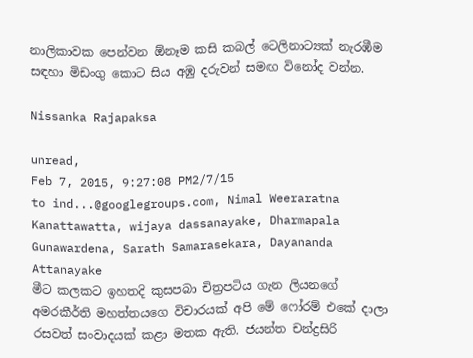නාලිකාවක පෙන්වන ඕනෑම කසි කබල් ටෙලිනාට්‍යක් නැරඹීම සඳහා මිඩංගු කොට සිය අඹු දරුවන් සමඟ විනෝද වන්න.

Nissanka Rajapaksa

unread,
Feb 7, 2015, 9:27:08 PM2/7/15
to ind...@googlegroups.com, Nimal Weeraratna Kanattawatta, wijaya dassanayake, Dharmapala Gunawardena, Sarath Samarasekara, Dayananda Attanayake
මීට කලකට ඉහතදි කුසපබා චිත්‍රපටිය ගැන ලියනගේ අමරකීර්ති මහත්තයගෙ විචාරයක් අපි මේ ෆෝරම් එකේ දාලා රසවත් සංවාදයක් කළා මතක ඇති. ජයන්ත චන්ද්‍රසිරි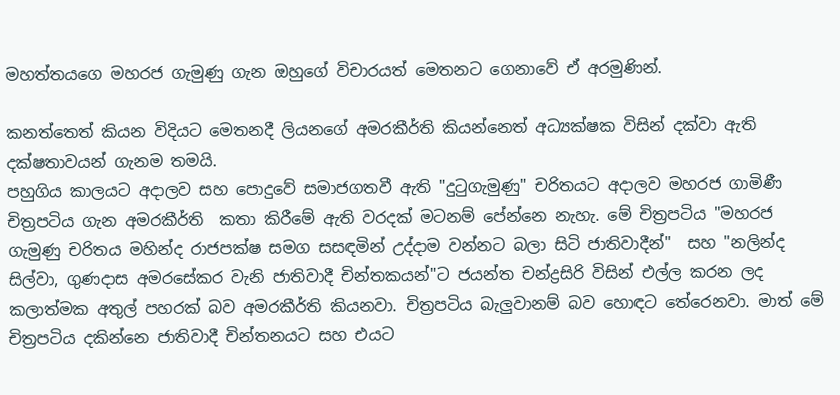මහත්තයගෙ මහරජ ගැමුණු ගැන ඔහුගේ විචාරයත් මෙතනට ගෙනාවේ ඒ අරමුණින්.

කනත්තෙත් කියන විදියට මෙතනදී ලියනගේ අමරකීර්ති කියන්නෙත් අධ්‍යක්ෂක විසින් දක්වා ඇති දක්ෂතාවයන් ගැනම තමයි.
පහුගිය කාලයට අදාලව සහ පොදුවේ සමාජගතවී ඇති "දුටුගැමුණු" චරිතයට අදාලව මහරජ ගාමිණී චිත්‍රපටිය ගැන අමරකීර්ති  කතා කිරීමේ ඇති වරදක් මටනම් පේන්නෙ නැහැ. මේ චිත්‍රපටිය "මහරජ ගැමුණු චරිතය මහින්ද රාජපක්ෂ සමග සසඳමින් උද්දාම වන්නට බලා සිටි ජාතිවාදීන්"  සහ "නලින්ද සිල්වා, ගුණදාස අමරසේකර වැනි ජාතිවාදී චින්තකයන්"ට ජයන්ත චන්ද්‍රසිරි විසින් එල්ල කරන ලද කලාත්මක අතුල් පහරක් බව අමරකීර්ති කියනවා. චිත්‍රපටිය බැලුවානම් බව හොඳට තේරෙනවා. මාත් මේ චිත්‍රපටිය දකින්නෙ ජාතිවාදී චින්තනයට සහ එයට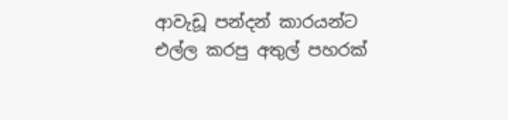ආවැඩූ පන්දන් කාරයන්ට එල්ල කරපු අතුල් පහරක්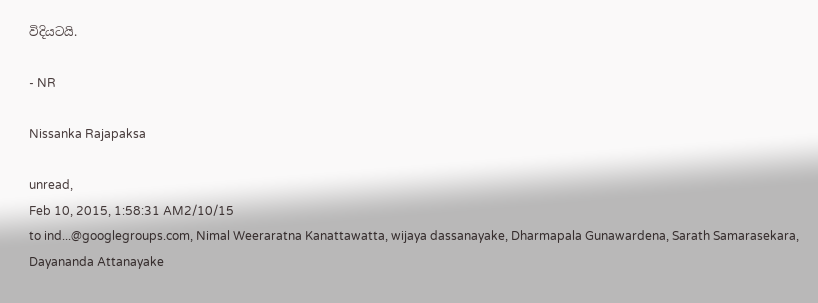විදියටයි.

- NR

Nissanka Rajapaksa

unread,
Feb 10, 2015, 1:58:31 AM2/10/15
to ind...@googlegroups.com, Nimal Weeraratna Kanattawatta, wijaya dassanayake, Dharmapala Gunawardena, Sarath Samarasekara, Dayananda Attanayake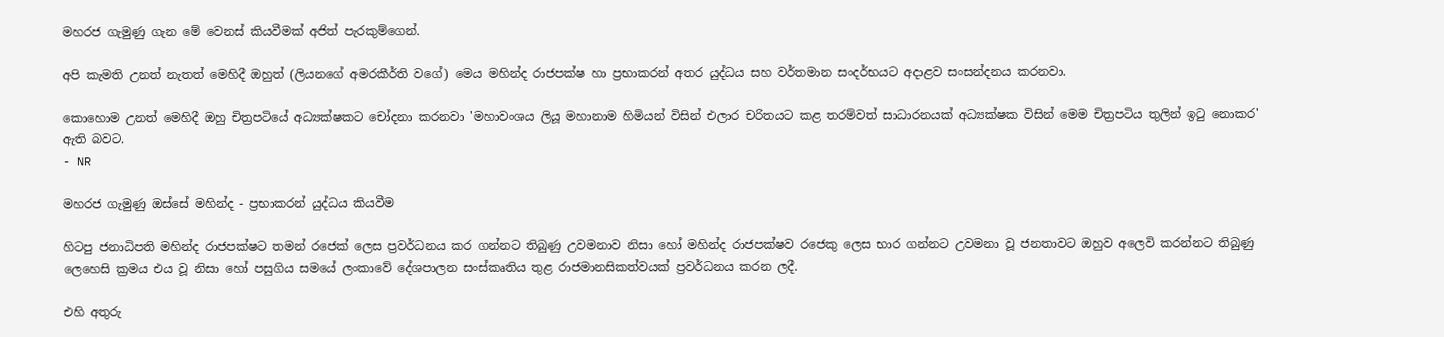මහරජ ගැමුණු ගැන මේ වෙනස් කියවීමක් අජිත් පැරකුම්ගෙන්.

අපි කැමති උනත් නැතත් මෙහිදී ඔහුත් (ලියනගේ අමරකීර්ති වගේ) මෙය මහින්ද රාජපක්ෂ හා ප්‍රභාකරන් අතර යුද්ධය සහ වර්තමාන සංදර්භයට අදාළව සංසන්දනය කරනවා.

කොහොම උනත් මෙහිදී ඔහු චිත්‍රපටියේ අධ්‍යක්ෂකට චෝදනා කරනවා 'මහාවංශය ලියූ මහානාම හිමියන් විසින් එලාර චරිතයට කළ තරම්වත් සාධාරනයක් අධ්‍යක්ෂක විසින් මෙම චිත්‍රපටිය තුලින් ඉටු නොකර' ඇති බවට.
- NR

මහරජ ගැමුණු ඔස්සේ මහින්ද - ප්‍රභාකරන් යුද්ධය කියවීම

හිටපු ජනාධිපති මහින්ද රාජපක්ෂට තමන් රජෙක් ලෙස ප්‍රවර්ධනය කර ගන්නට තිබුණු උවමනාව නිසා හෝ මහින්ද රාජපක්ෂව රජෙකු ලෙස භාර ගන්නට උවමනා වූ ජනතාවට ඔහුව අලෙවි කරන්නට තිබුණු ලෙහෙසි ක්‍රමය එය වූ නිසා හෝ පසුගිය සමයේ ලංකාවේ දේශපාලන සංස්කෘතිය තුළ රාජමානසිකත්වයක් ප්‍රවර්ධනය කරන ලදී.

එහි අතුරු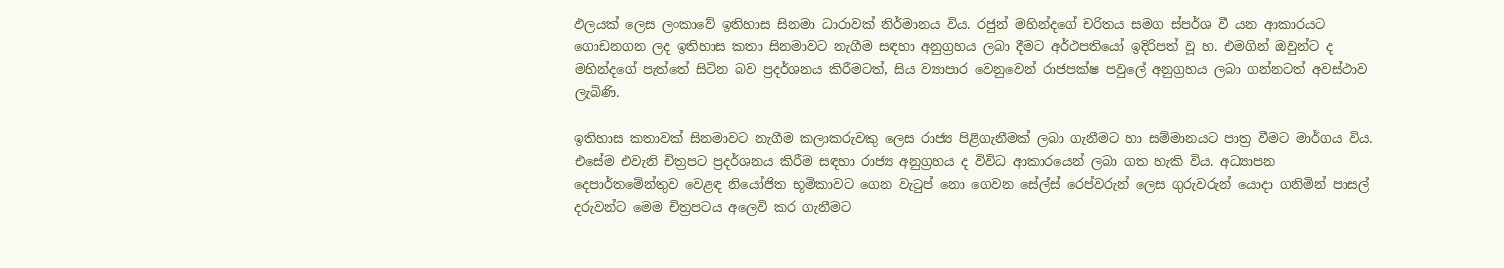ඵලයක් ලෙස ලංකාවේ ඉතිහාස සිනමා ධාරාවක් නිර්මානය විය. රජුන් මහින්දගේ චරිතය සමග ස්පර්ශ වී යන ආකාරයට ගොඩනගන ලද ඉතිහාස කතා සිනමාවට නැගීම සඳහා අනුග්‍රහය ලබා දීමට අර්ථපතියෝ ඉදිරිපත් වූ හ. එමගින් ඔවුන්ට ද මහින්දගේ පැත්තේ සිටින බව ප්‍රදර්ශනය කිරීමටත්, සිය ව්‍යාපාර වෙනුවෙන් රාජපක්ෂ පවුලේ අනුග්‍රහය ලබා ගන්නටත් අවස්ථාව ලැබිණි.

ඉතිහාස කතාවක් සිනමාවට නැගීම කලාකරුවකු ලෙස රාජ්‍ය පිළිගැනීමක් ලබා ගැනීමට හා සම්මානයට පාත්‍ර වීමට මාර්ගය විය. එසේම එවැනි චිත්‍රපට ප්‍රදර්ශනය කිරීම සඳහා රාජ්‍ය අනුග්‍රහය ද විවිධ ආකාරයෙන් ලබා ගත හැකි විය. අධ්‍යාපන දෙපාර්තමේන්තුව වෙළඳ නියෝජිත භූමිකාවට ගෙන වැටුප් නො ගෙවන සේල්ස් රෙප්වරුන් ලෙස ගුරුවරුන් යොදා ගනිමින් පාසල් දරුවන්ට මෙම චිත්‍රපටය අලෙවි කර ගැනීමට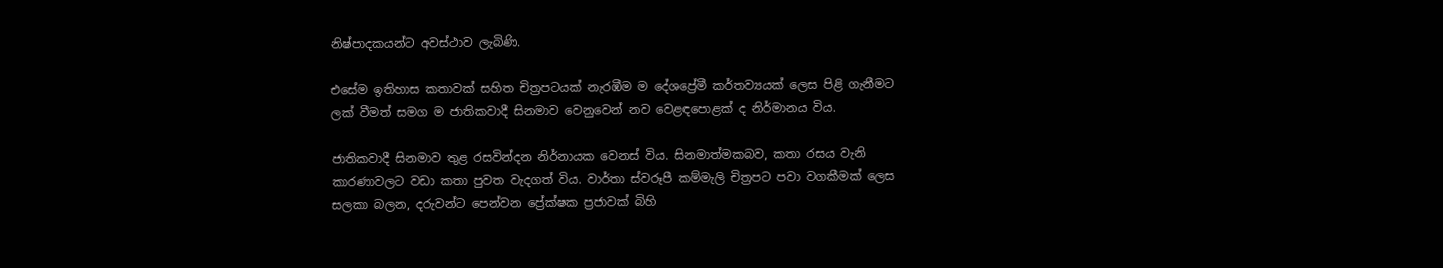නිෂ්පාදකයන්ට අවස්ථාව ලැබිණි.

එසේම ඉතිහාස කතාවක් සහිත චිත්‍රපටයක් නැරඹීම ම දේශප්‍රේමී කර්තව්‍යයක් ලෙස පිළි ගැනීමට ලක් වීමත් සමග ම ජාතිකවාදී සිනමාව වෙනුවෙන් නව වෙළඳපොළක් ද නිර්මානය විය.

ජාතිකවාදී සිනමාව තුළ රසවින්දන නිර්නායක වෙනස් විය. සිනමාත්මකබව, කතා රසය වැනි කාරණාවලට වඩා කතා පුවත වැදගත් විය. වාර්තා ස්වරූපී කම්මැලි චිත්‍රපට පවා වගකීමක් ලෙස සලකා බලන, දරුවන්ට පෙන්වන ප්‍රේක්ෂක ප්‍රජාවක් බිහි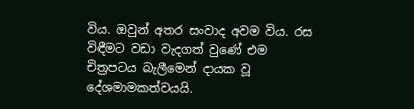විය. ඔවුන් අතර සංවාද අවම විය. රස විඳීමට වඩා වැදගත් වුණේ එම චිත්‍රපටය බැලීමෙන් දායක වූ දේශමාමකත්වයයි.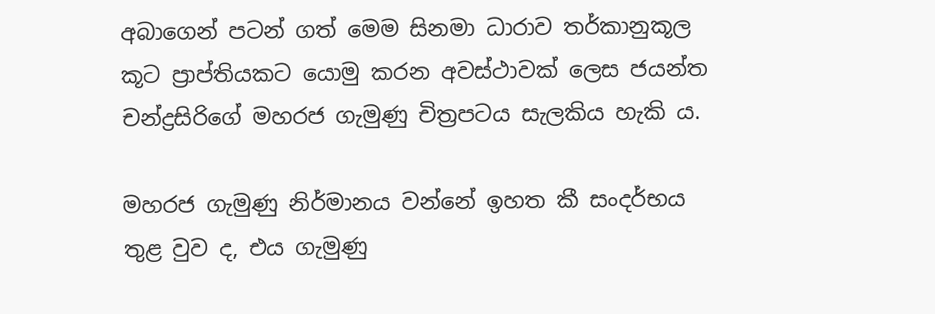අබාගෙන් පටන් ගත් මෙම සිනමා ධාරාව තර්කානුකූල කූට ප්‍රාප්තියකට යොමු කරන අවස්ථාවක් ලෙස ජයන්ත චන්ද්‍රසිරිගේ මහ‍රජ ගැමුණු චිත්‍රපටය සැලකිය හැකි ය.

මහරජ ගැමුණු නිර්මානය වන්නේ ඉහත කී සංදර්භය තුළ වුව ද, එය ගැමුණු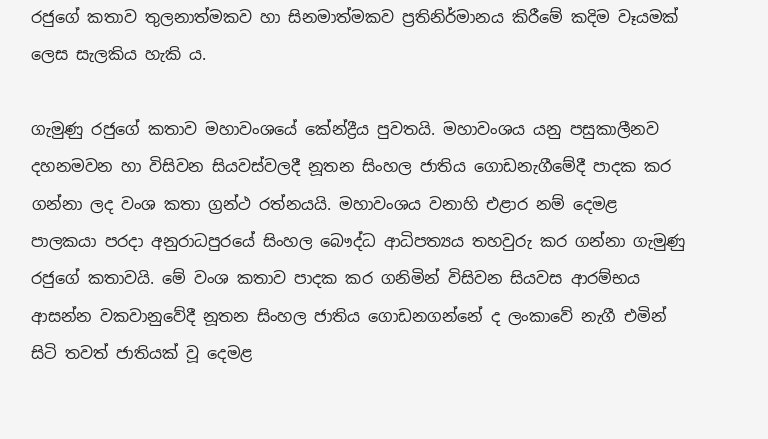රජුගේ කතාව තුලනාත්මකව හා සිනමාත්මකව ප්‍රතිනිර්මානය කිරීමේ කදිම වෑයමක් ලෙස සැලකිය හැකි ය.

ගැමුණු රජුගේ කතාව මහාවංශයේ කේන්ද්‍රීය පුවතයි. මහාවංශය යනු පසුකාලීනව දහනමවන හා විසිවන සියවස්වලදී නූතන සිංහල ජාතිය ගොඩනැගීමේදී පාදක කර ගන්නා ලද වංශ කතා ග්‍රන්ථ රත්නයයි. මහාවංශය වනාහි එළාර නම් දෙමළ පාලකයා පරදා අනුරාධපුරයේ සිංහල බෞද්ධ ආධිපත්‍යය තහවුරු කර ගන්නා ගැමුණු රජුගේ කතාවයි. මේ වංශ කතාව පාදක කර ගනිමින් විසිවන සියවස ආරම්භය ආසන්න වකවානුවේදී නූතන සිංහල ජාතිය ගොඩනගන්නේ ද ‍ලංකාවේ නැගී එමින් සිටි තවත් ජාතියක් වූ දෙමළ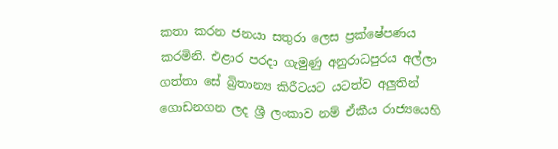කතා කරන ජනයා සතුරා ලෙස ප්‍රක්ෂේපණය කරමිනි. එළාර පරදා ගැමුණු අනුරාධපුරය අල්ලා ගත්තා සේ බ්‍රිතාන්‍ය කිරීටයට යටත්ව අලුතින් ගොඩනගන ලද ශ්‍රී ලංකාව නම් ඒකීය රාජ්‍යයෙහි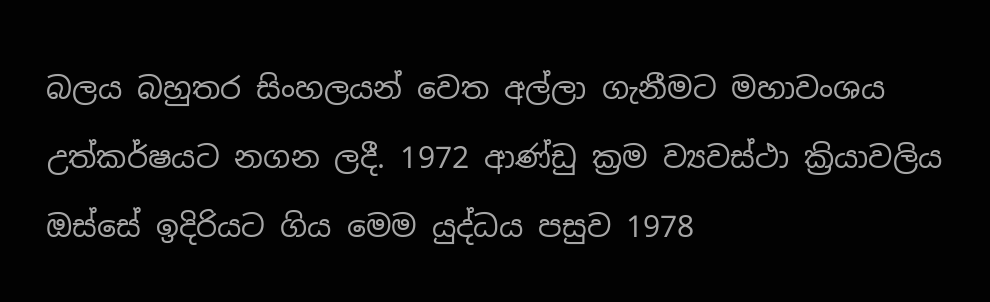බලය බහුතර සිංහලයන් වෙත අල්ලා ගැනීමට මහාවංශය උත්කර්ෂයට නගන ලදී. 1972 ආණ්ඩු ක්‍රම ව්‍යවස්ථා ක්‍රියාවලිය ඔස්සේ ඉදිරියට ගිය මෙම යුද්ධය පසුව 1978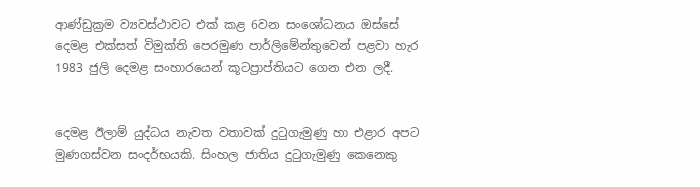ආණ්ඩුක්‍රම ව්‍යවස්ථාවට එක් කළ 6වන සංශෝධනය ඔස්සේ දෙමළ එක්සත් විමුක්ති පෙරමුණ පාර්ලිමේන්තුවෙන් පළවා හැර 1983 ජුලි දෙමළ සංහාරයෙන් කූටප්‍රාප්තියට ගෙන එන ලදී.


දෙමළ ඊලාම් යුද්ධය නැවත වතාවක් දුටුගැමුණු හා එළාර අපට මුණගස්වන සංදර්භයකි. සිංහල ජාතිය දුටුගැමුණු කෙනෙකු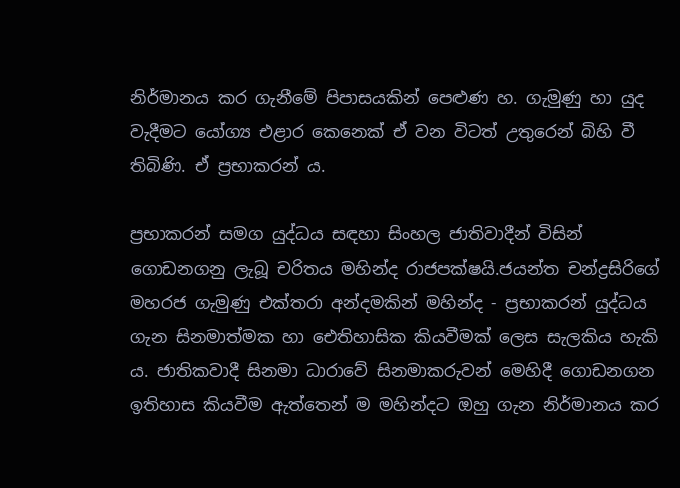නිර්මානය කර ගැනීමේ පිපාසයකින් පෙළුණ හ. ගැමුණු හා යුද වැදීමට යෝග්‍ය එළාර කෙනෙක් ඒ වන විටත් උතුරෙන් බිහි වී තිබිණි. ඒ ප්‍රභාකරන් ය.

ප්‍රභාකරන් සමග යුද්ධය සඳහා සිංහල ජාතිවාදීන් විසින් ගොඩනගනු ලැබූ චරිතය මහින්ද රාජපක්ෂයි.ජයන්ත චන්ද්‍රසිරිගේ මහරජ ගැමුණු එක්තරා අන්දමකින් මහින්ද - ප්‍රභාකරන් යුද්ධය ගැන සිනමාත්මක හා ඓතිහාසික කියවීමක් ලෙස සැලකිය හැකි ය. ජාතිකවාදී සිනමා ධාරාවේ සිනමාකරුවන් මෙහිදී ගොඩනගන ඉතිහාස කියවීම ඇත්තෙන් ම මහින්දට ඔහු ගැන නිර්මානය කර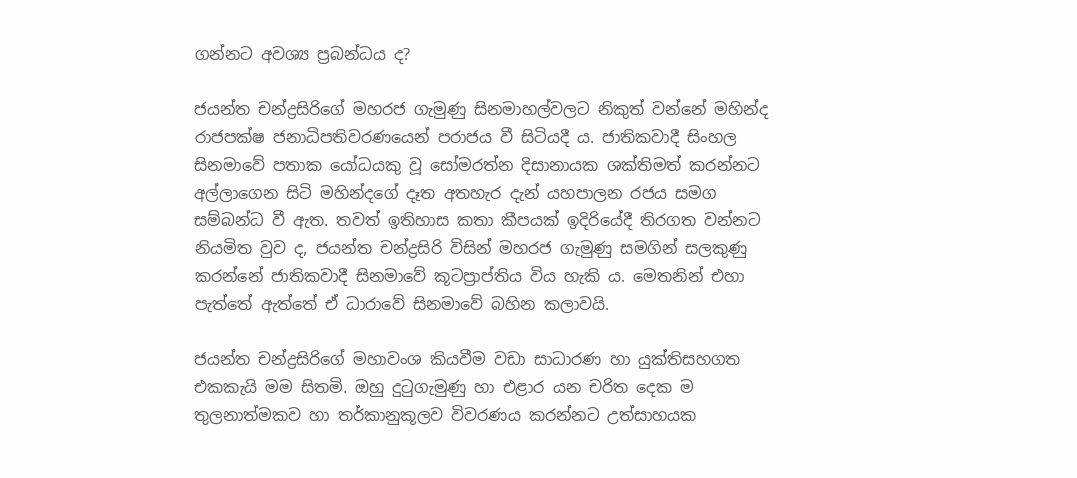ගන්නට අවශ්‍ය ප්‍රබන්ධය ද?

ජයන්ත චන්ද්‍රසිරිගේ මහරජ ගැමුණු සිනමාහල්වලට නිකුත් වන්නේ මහින්ද රාජපක්ෂ ජනාධිපතිවරණයෙන් පරාජය වී සිටියදී ය. ජාතිකවාදී සිංහල සිනමාවේ පතාක යෝධයකු වූ සෝමරත්න දිසානායක ශක්තිමත් කරන්නට අල්ලාගෙන සිටි මහින්දගේ දෑත අතහැර දැන් යහපාලන රජය සමග සම්බන්ධ වී ඇත. තවත් ඉතිහාස කතා කීපයක් ඉදිරියේදී තිරගත වන්නට නියමිත වුව ද, ජයන්ත චන්ද්‍රසිරි විසින් මහරජ ගැමුණු සමගින් සලකුණු කරන්නේ ජාතිකවාදී සිනමාවේ කූටප්‍රාප්තිය විය හැකි ය. මෙතනින් එහා පැත්තේ ඇත්තේ ඒ ධාරාවේ සිනමාවේ බහින කලාවයි.

ජයන්ත චන්ද්‍රසිරිගේ මහාවංශ කියවීම වඩා සාධාරණ හා යුක්තිසහගත එකකැයි මම සිතමි. ඔහු දුටුගැමුණු හා එළාර යන චරිත දෙක ම තුලනාත්මකව හා තර්කානුකූලව විවරණය කරන්නට උත්සාහයක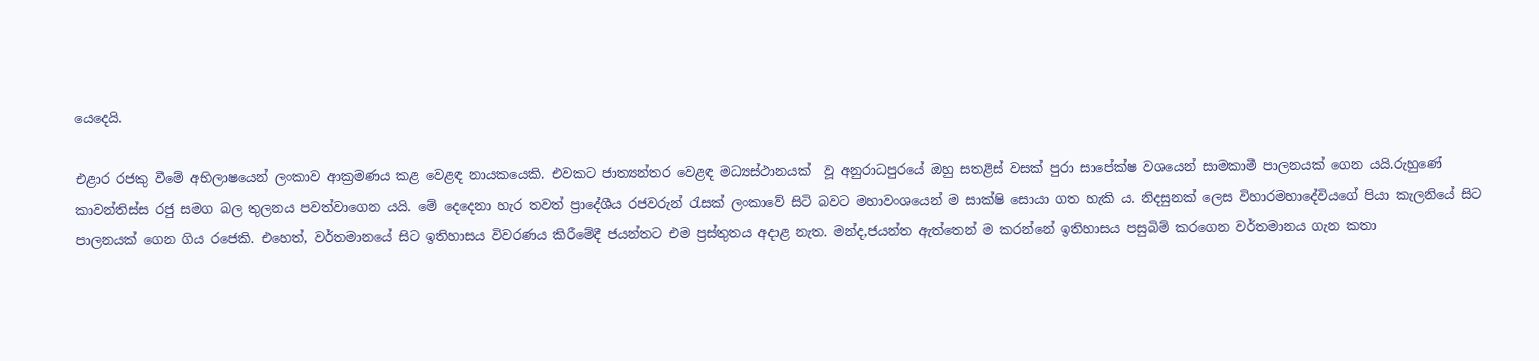යෙදෙයි.

එළාර රජකු වීමේ අභිලාෂයෙන් ලංකාව ආක්‍රමණය කළ ‍වෙළඳ නායකයෙකි. එවකට ජාත්‍යන්තර වෙළඳ මධ්‍යස්ථානයක්  වූ අනුරාධපුරයේ ඔහු සතළිස් වසක් පුරා සාපේක්ෂ වශයෙන් සාමකාමී පාලනයක් ගෙන යයි.රුහුණේ කාවන්තිස්ස රජු සමග බල තුලනය පවත්වාගෙන යයි. මේ දෙදෙනා හැර තවත් ප්‍රාදේශීය රජවරුන් රැසක් ලංකාවේ සිටි බවට මහාවංශයෙන් ම සාක්ෂි සොයා ගත හැකි ය. නිදසුනක් ලෙස විහාරමහාදේවියගේ පියා කැලනියේ සිට පාලනයක් ගෙන ගිය රජෙකි. එහෙත්, වර්තමානයේ සිට ඉතිහාසය විවරණය කිරීමේදී ජයන්තට එම ප්‍රස්තුතය අදාළ නැත. මන්ද,ජයන්ත ඇත්තෙන් ම කරන්නේ ඉතිහාසය පසුබිම් කරගෙන වර්තමානය ගැන කතා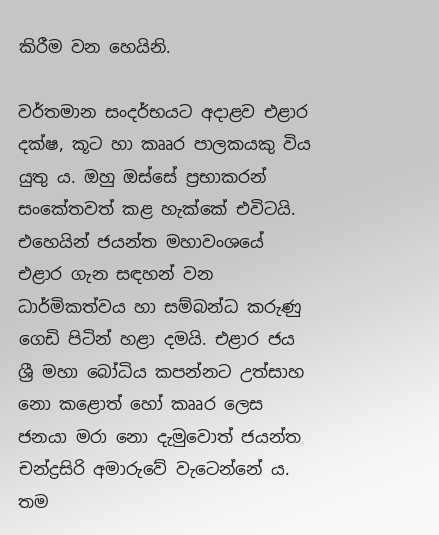කිරීම වන හෙයිනි.

වර්තමාන සංදර්භයට අදාළව එළාර දක්ෂ, කූට හා කෲර පාලකයකු විය යුතු ය. ඔහු ඔස්සේ ප්‍රභාකරන් සංකේතවත් කළ හැක්කේ එවිටයි. එහෙයින් ජයන්ත මහාවංශයේ එළාර ගැන සඳහන් වන ධාර්මිකත්වය හා සම්බන්ධ කරුණු ගෙඩි පිටින් හළා දමයි. එළාර ජය ශ්‍රී මහා බෝධිය කපන්නට උත්සාහ නො කළොත් හෝ කෲර ලෙස ජනයා මරා නො දැමුවොත් ජයන්ත චන්ද්‍රසිරි අමාරුවේ වැටෙන්නේ ය. තම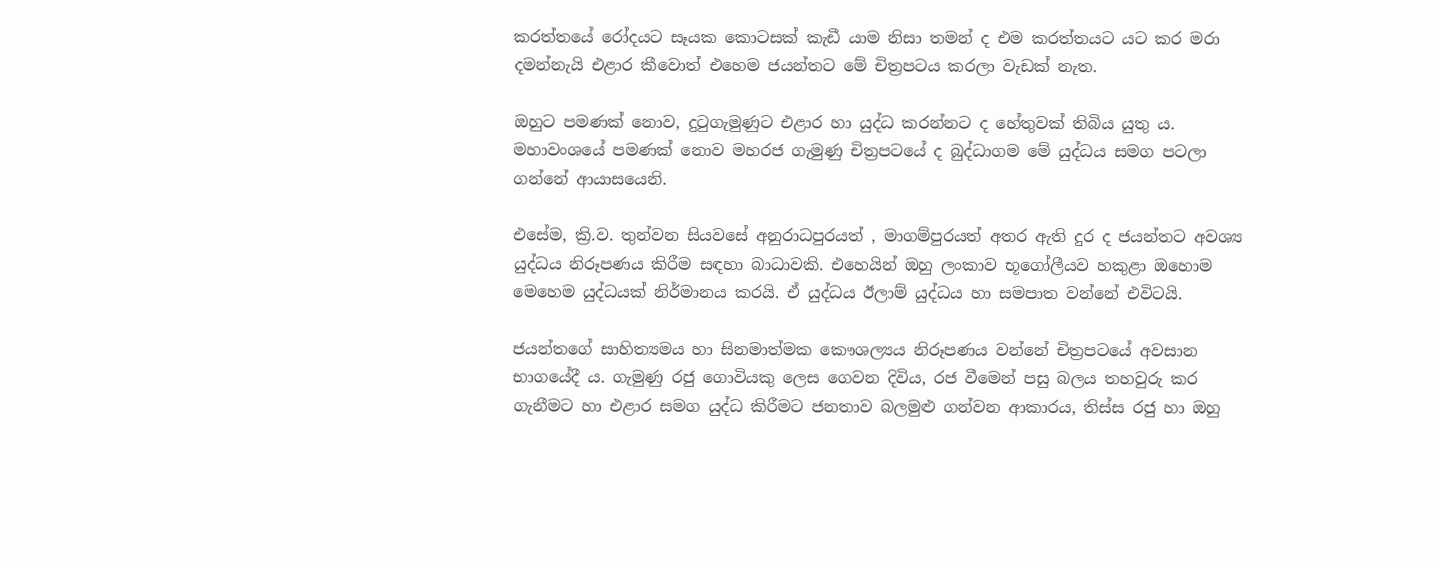කරත්තයේ රෝදයට සෑයක කොටසක් කැඩී යාම නිසා තමන් ද එම කරත්තයට යට කර මරා දමන්නැයි එළාර කීවොත් එහෙම ජයන්තට මේ චිත්‍රපටය කරලා වැඩක් නැත.

ඔහුට පමණක් නොව, දුටුගැමුණුට එළාර හා යුද්ධ කරන්නට ද හේතුවක් තිබිය යුතු ය. මහාවංශයේ පමණක් නොව මහරජ ගැමුණු චිත්‍රපටයේ ද බුද්ධාගම මේ යුද්ධය සමග පටලා ගන්නේ ආයාසයෙනි.

එසේම, ක්‍රි.ව. තුන්වන සියවසේ අනුරාධපුරයත් , මාගම්පුරයත් අතර ඇති දුර ද ජයන්තට අවශ්‍ය යුද්ධය නිරූපණය කිරීම සඳහා බාධාවකි. එහෙයින් ඔහු ලංකාව භූගෝලීයව හකුළා ඔහොම මෙහෙම යුද්ධයක් නිර්මානය කරයි. ඒ යුද්ධය ඊලාම් යුද්ධය හා සමපාත වන්නේ එවිටයි.

ජයන්තගේ සාහිත්‍යමය හා සිනමාත්මක කෞශල්‍යය නිරූපණය වන්නේ චිත්‍රපටයේ අවසාන භාගයේදී ය. ගැමුණු රජු ගොවියකු ලෙස ගෙවන දිවිය, රජ වීමෙන් පසු බලය තහවුරු කර ගැනීමට හා එළාර සමග යුද්ධ කිරීමට ජනතාව බලමුළු ගන්වන ආකාරය, තිස්ස රජු හා ඔහු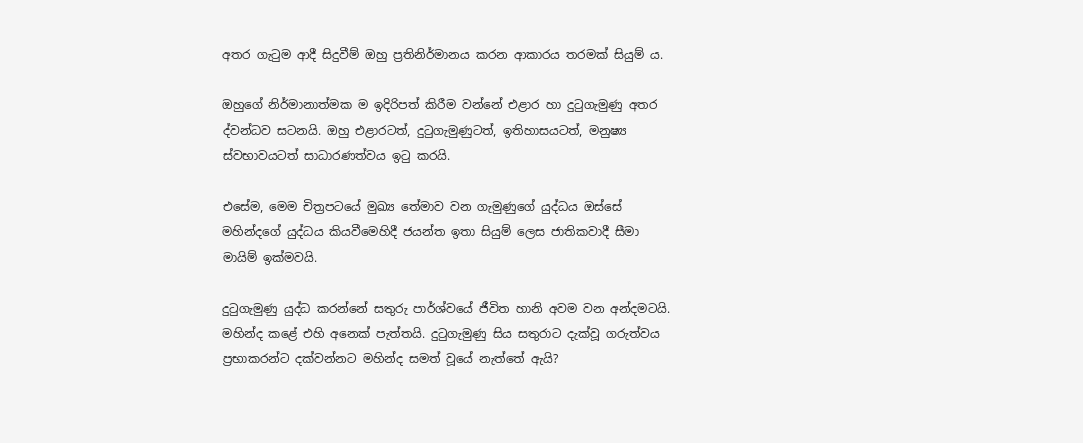අතර ගැටුම ආදී සිදුවීම් ඔහු ප්‍රතිනිර්මානය කරන ආකාරය තරමක් සියුම් ය.

ඔහුගේ නිර්මානාත්මක ම ඉදිරිපත් කිරීම වන්නේ එළාර හා දුටුගැමුණු අතර ද්වන්ධව සටනයි. ඔහු එළාරටත්, දුටුගැමුණුටත්, ඉතිහාසයටත්, මනුෂ්‍ය ස්වභාවයටත් සාධාරණත්වය ඉටු කරයි.

එසේම, මෙම චිත්‍රපටයේ මුඛ්‍ය තේමාව වන ගැමුණුගේ යුද්ධය ඔස්සේ මහින්දගේ යුද්ධය කියවීමෙහිදී ජයන්ත ඉතා සියුම් ලෙස ජාතිකවාදී සීමා මායිම් ඉක්මවයි.

දුටුගැමුණු යුද්ධ කරන්නේ සතුරු පාර්ශ්වයේ ජීවිත හානි අවම වන අන්දමටයි. මහින්ද කළේ එහි අනෙක් පැත්තයි. දුටුගැමුණු සිය සතුරාට දැක්වූ ගරුත්වය ප්‍රභාකරන්ට දක්වන්නට මහින්ද සමත් වූයේ නැත්තේ ඇයි?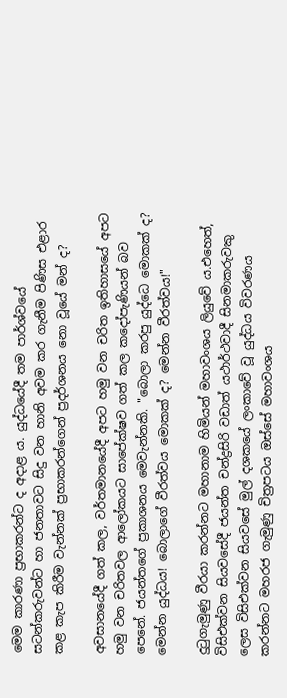මෙම කාරණා ප්‍රභාකරන්ට ද අදාළ ය. යුද්ධයේදී තම පාර්ශ්වයේ සටන්කරුවන්ට හා ජනතාවට සිදු වන හානි අවම කර ගැනීම පිණිස එළාර කළ කැප කිරීම වැන්නක් ප්‍රභාකරන්ගෙන් ප්‍රදර්ශනය නො වූයේ මන් ද?

අවසානයේදී ගත් කල, වර්තමානයේදී අපට හමු වන චරිත ඉතිහාසයේ අපට හමු වන චරිතවල ආලෝකයට සාපේක්ෂව ගත් කල කදෝපැණියන් බව පෙනේ. ජයන්තගේ ප්‍රකාශනය මෙවැන්නකි. "බොලා කරපු යුද්ධෙ මොකක් ද? මෙන්න යුද්ධය! බොලාගේ වීරත්වය මොකක් ද? මෙන්න වීරත්වය!"

දුටුගැමුණු වීරයා කරන්නට මහානාම හිමියන් මහාවංශය ලියුවේ ය.එහෙත්, විසිඑක්වන සියවසේදී ජයන්ත චන්ද්‍රසිරි වඩාත් යථාර්ථවාදී සිනමාකරුවකු ලෙස විසිඑක්වන සිය‍වසේ මුල් දශකයේ ලංකාවේ වූ යුද්ධය විවරණය කරන්නට මහරජ ගැමුණු චිත්‍රපටය ඔස්සේ මහාවංශය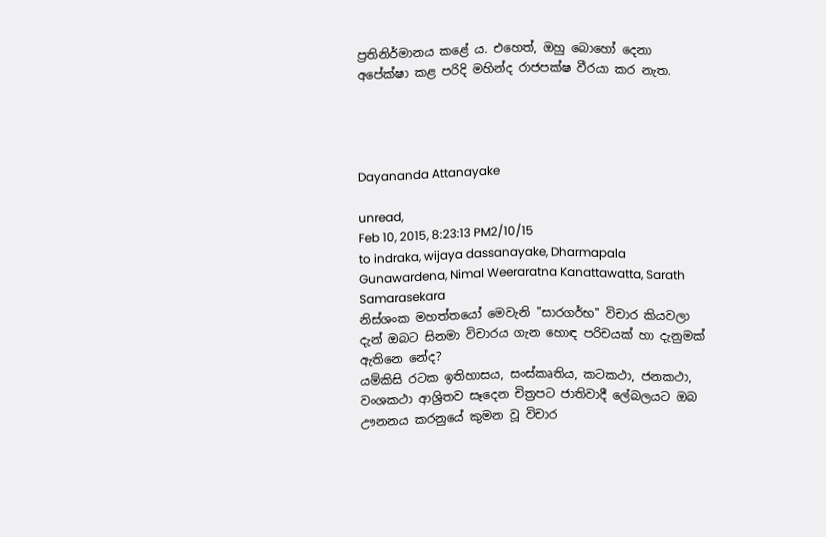ප්‍රතිනිර්මානය කළේ ය. එහෙත්, ඔහු බොහෝ දෙනා අපේක්ෂා කළ පරිදි මහින්ද රාජපක්ෂ වීරයා කර නැත.




Dayananda Attanayake

unread,
Feb 10, 2015, 8:23:13 PM2/10/15
to indraka, wijaya dassanayake, Dharmapala Gunawardena, Nimal Weeraratna Kanattawatta, Sarath Samarasekara
නිස්ශංක මහත්තයෝ මෙවැනි "සාරගර්භ" විචාර කියවලා දැන් ඔබට සිනමා විචාරය ගැන හොඳ පරිචයක් හා දැනුමක් ඇතිනෙ නේද?
යම්කිසි රටක ඉතිහාසය, සංස්කෘතිය, කටකථා, ජනකථා, වංශකථා ආශ්‍රිතව සෑදෙන චිත්‍රපට ජාතිවාදී ලේබලයට ඔබ ඌනනය කරනුයේ කුමන වූ විචාර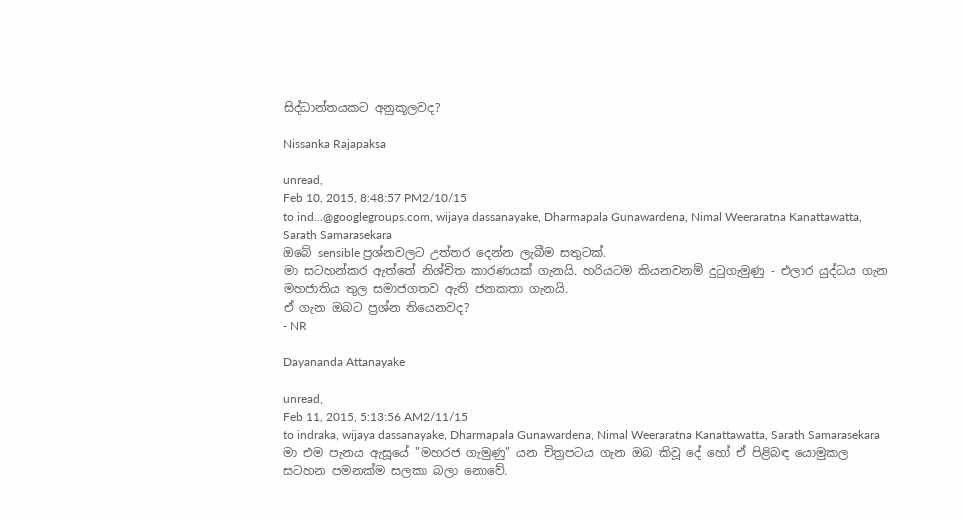සිද්ධාන්තයකට අනුකූලවද?

Nissanka Rajapaksa

unread,
Feb 10, 2015, 8:48:57 PM2/10/15
to ind...@googlegroups.com, wijaya dassanayake, Dharmapala Gunawardena, Nimal Weeraratna Kanattawatta, Sarath Samarasekara
ඔබේ sensible ප්‍රශ්නවලට උත්තර දෙන්න ලැබීම සතුටක්.
මා සටහන්කර ඇත්තේ නිශ්චිත කාරණයක් ගැනයි. හරියටම කියනවනම් දුටුගැමුණු - එලාර යුද්ධය ගැන මහජාතිය තුල සමාජගතව ඇති ජනකතා ගැනයි.
ඒ ගැන ඔබට ප්‍රශ්න තියෙනවද?
- NR

Dayananda Attanayake

unread,
Feb 11, 2015, 5:13:56 AM2/11/15
to indraka, wijaya dassanayake, Dharmapala Gunawardena, Nimal Weeraratna Kanattawatta, Sarath Samarasekara
මා එම පැනය ඇසූයේ "මහරජ ගැමුණු" යන චිත්‍රපටය ගැන ඔබ කිවූ දේ හෝ ඒ පිළිබඳ යොමුකල සටහන පමනක්ම සලකා බලා නොවේ.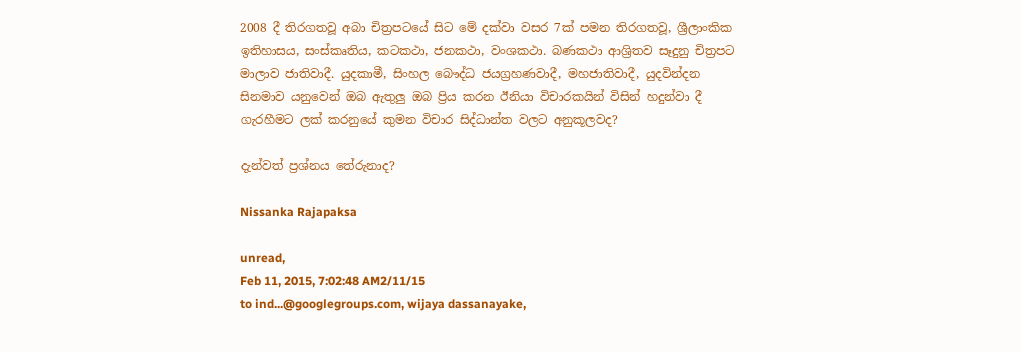2008 දී තිරගතවූ අබා චිත්‍රපටයේ සිට මේ දක්වා වසර 7ක් පමන තිරගතවූ, ශ්‍රීලාංකික ඉතිහාසය, සංස්කෘතිය, කටකථා, ජනකථා, වංශකථා. බණකථා ආශ්‍රිතව සෑදුනු චිත්‍රපට මාලාව ජාතිවාදී. යුදකාමී, සිංහල බෞද්ධ ජයග්‍රහණවාදී, මහජාතිවාදී, යුදවින්දන සිනමාව යනුවෙන් ඔබ ඇතුලු ඔබ ප්‍රිය කරන ඊනියා විචාරකයින් විසින් හදුන්වා දී ගැරහීමට ලක් කරනුයේ කුමන විචාර සිද්ධාන්ත වලට අනුකූලවද?

දැන්වත් ප්‍රශ්නය තේරුනාද?

Nissanka Rajapaksa

unread,
Feb 11, 2015, 7:02:48 AM2/11/15
to ind...@googlegroups.com, wijaya dassanayake,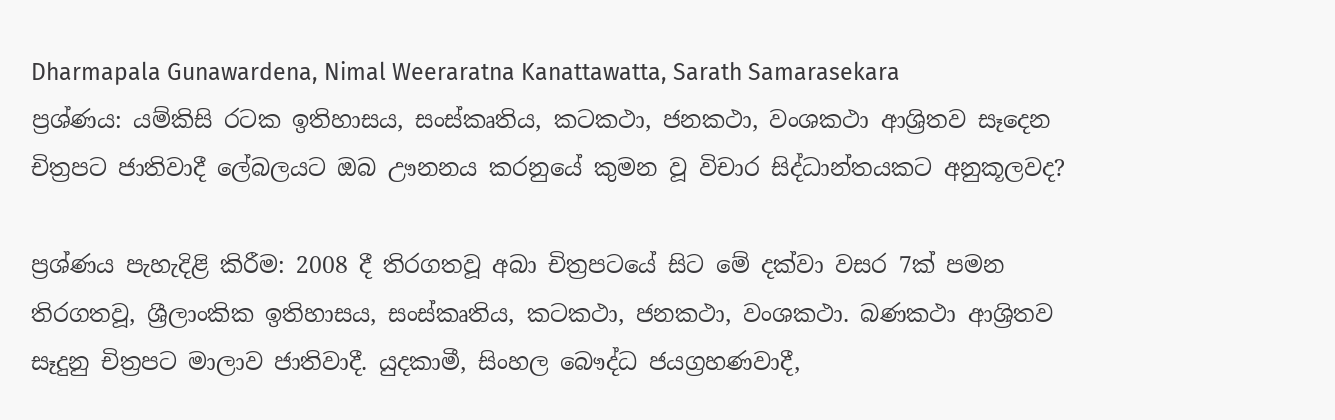Dharmapala Gunawardena, Nimal Weeraratna Kanattawatta, Sarath Samarasekara
ප්‍රශ්ණය: යම්කිසි රටක ඉතිහාසය, සංස්කෘතිය, කටකථා, ජනකථා, වංශකථා ආශ්‍රිතව සෑදෙන චිත්‍රපට ජාතිවාදී ලේබලයට ඔබ ඌනනය කරනුයේ කුමන වූ විචාර සිද්ධාන්තයකට අනුකූලවද?

ප්‍රශ්ණය පැහැදිළි කිරීම: 2008 දී තිරගතවූ අබා චිත්‍රපටයේ සිට මේ දක්වා වසර 7ක් පමන තිරගතවූ, ශ්‍රීලාංකික ඉතිහාසය, සංස්කෘතිය, කටකථා, ජනකථා, වංශකථා. බණකථා ආශ්‍රිතව සෑදුනු චිත්‍රපට මාලාව ජාතිවාදී. යුදකාමී, සිංහල බෞද්ධ ජයග්‍රහණවාදී,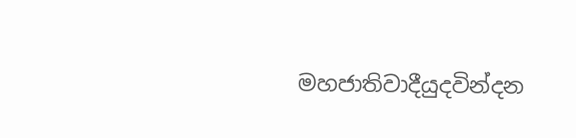මහජාතිවාදීයුදවින්දන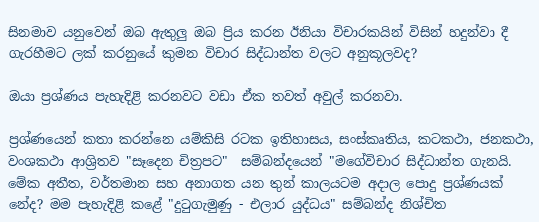සිනමාව යනුවෙන් ඔබ ඇතුලු ඔබ ප්‍රිය කරන ඊනියා විචාරකයින් විසින් හදුන්වා දී ගැරහීමට ලක් කරනුයේ කුමන විචාර සිද්ධාන්ත වලට අනුකූලවද?

ඔයා ප්‍රශ්ණය පැහැදිළි කරනවට වඩා ඒක තවත් අවුල් කරනවා.

ප්‍රශ්ණයෙන් කතා කරන්නෙ යම්කිසි රටක ඉතිහාසය, සංස්කෘතිය, කටකථා, ජනකථා, වංශකථා ආශ්‍රිතව "සෑදෙන චිත්‍රපට"  සම්බන්දයෙන් "මගේවිචාර සිද්ධාන්ත ගැනයි. මේක අතීත, වර්තමාන සහ අනාගත යන තුන් කාලයටම අදාල පොදු ප්‍රශ්ණයක් නේද? මම පැහැදිළි කළේ "දුටුගැමුණු - එලාර යුද්ධය" සම්බන්ද නිශ්චිත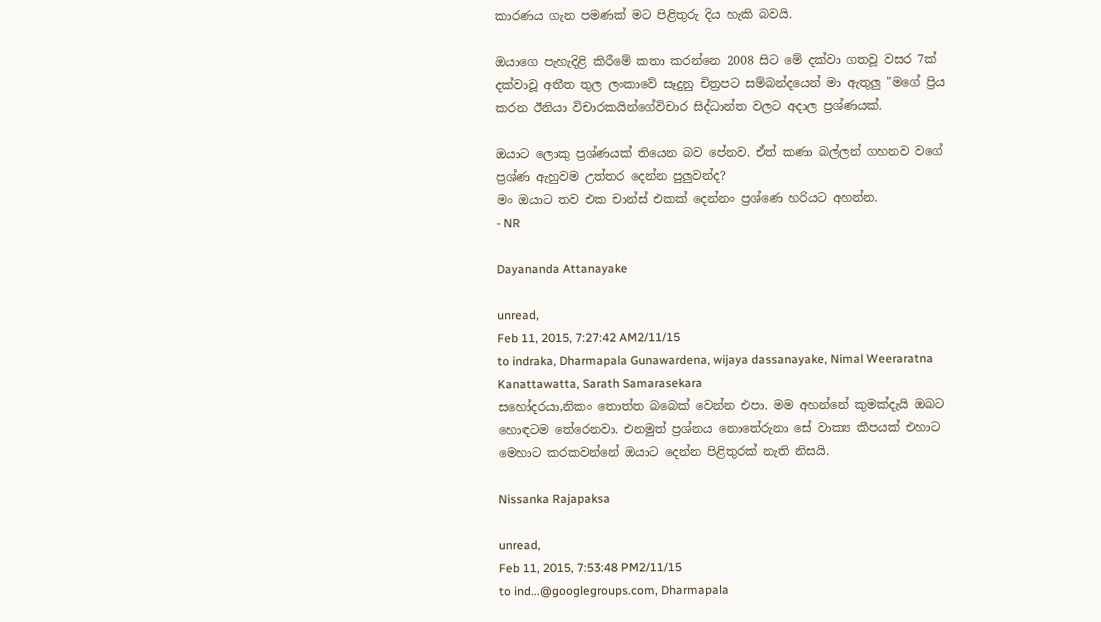කාරණය ගැන පමණක් මට පිළිතුරු දිය හැකි බවයි.

ඔයාගෙ පැහැදිළි කිරීමේ කතා කරන්නෙ 2008 සිට මේ දක්වා ගතවූ වසර 7ක් දක්වාවූ අතීත තුල ලංකාවේ සෑදුනු චිත්‍රපට සම්බන්දයෙන් මා ඇතුලු "මගේ ප්‍රිය කරන ඊනියා විචාරකයින්ගේවිචාර සිද්ධාන්ත වලට අදාල ප්‍රශ්ණයක්.

ඔයාට ලොකු ප්‍රශ්ණයක් තියෙන බව පේනව. ඒත් කණා බල්ලන් ගහනව වගේ ප්‍රශ්ණ ඇහුවම උත්තර දෙන්න පුලුවන්ද?
මං ඔයාට තව එක චාන්ස් එකක් දෙන්නං ප්‍රශ්ණෙ හරියට අහන්න.
- NR

Dayananda Attanayake

unread,
Feb 11, 2015, 7:27:42 AM2/11/15
to indraka, Dharmapala Gunawardena, wijaya dassanayake, Nimal Weeraratna Kanattawatta, Sarath Samarasekara
සහෝදරයා,නිකං තොත්ත බබෙක් වෙන්න එපා. මම අහන්නේ කුමක්දැයි ඔබට හොඳටම තේරෙනවා. එනමුත් ප්‍රශ්නය නොතේරුනා සේ වාක්‍ය කීපයක් එහාට මෙහාට කරකවන්නේ ඔයාට දෙන්න පිළිතුරක් නැති නිසයි.

Nissanka Rajapaksa

unread,
Feb 11, 2015, 7:53:48 PM2/11/15
to ind...@googlegroups.com, Dharmapala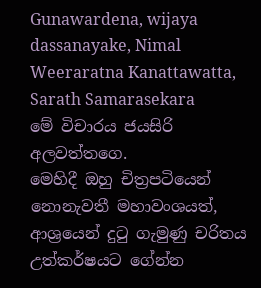Gunawardena, wijaya dassanayake, Nimal Weeraratna Kanattawatta, Sarath Samarasekara
මේ විචාරය ජයසිරි අලවත්තගෙ.
මෙහිදී ඔහු චිත්‍රපටියෙන් නොනැවතී මහාවංශයත්, ආශ්‍රයෙන් දුටු ගැමුණු චරිතය උත්කර්ෂයට ගේන්න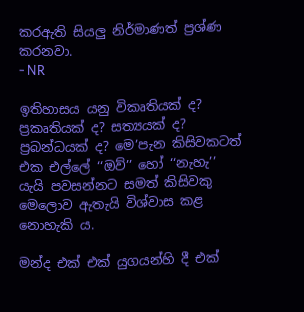කරඇති සියලු නිර්මාණත් ප්‍රශ්ණ කරනවා.
- NR

ඉතිහාසය යනු විකෘතියක් ද? ප්‍රකෘතියක් ද? සත්‍යයක් ද? ප්‍රබන්ධයක් ද? මෙ’පැන කිසිවකටත් එක එල්ලේ ‘‘ඔව්’’ හෝ ‘‘නැහැ’’ යැයි පවසන්නට සමත් කිසිවකු මෙලොව ඇතැයි විශ්වාස කළ නොහැකි ය.

මන්ද එක් එක් යුගයන්හි දී එක්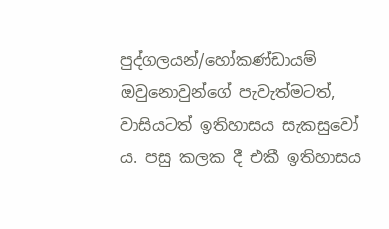පුද්ගලයන්/හෝකණ්ඩායම් ඔවුනොවුන්ගේ පැවැත්මටත්, වාසියටත් ඉතිහාසය සැකසුවෝ ය. පසු කලක දී එකී ඉතිහාසය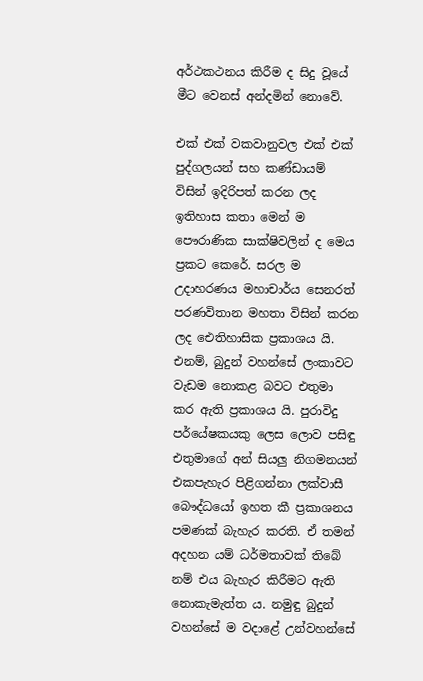අර්ථකථනය කිරීම ද සිදු වූයේ මීට වෙනස් අන්දමින් නොවේ.

එක් එක් වකවානුවල එක් එක් පුද්ගලයන් සහ කණ්ඩායම් විසින් ඉදිරිපත් කරන ලද ඉතිහාස කතා මෙන් ම පෞරාණික සාක්ෂිවලින් ද මෙය ප්‍රකට කෙරේ. සරල ම උදාහරණය මහාචාර්ය සෙනරත් පරණවිතාන මහතා විසින් කරන ලද ඓතිහාසික ප්‍රකාශය යි. එනම්, බුදුන් වහන්සේ ලංකාවට වැඩම නොකළ බවට එතුමා කර ඇති ප්‍රකාශය යි. පුරාවිදු පර්යේෂකයකු ලෙස ලොව පසිඳු එතුමාගේ අන් සියලු නිගමනයන් එකපැහැර පිළිගන්නා ලක්වාසී බෞද්ධයෝ ඉහත කී ප්‍රකාශනය පමණක් බැහැර කරති. ඒ තමන් අදහන යම් ධර්මතාවක් තිබේ නම් එය බැහැර කිරීමට ඇති නොකැමැත්ත ය. නමුඳු බුදුන් වහන්සේ ම වදාළේ උන්වහන්සේ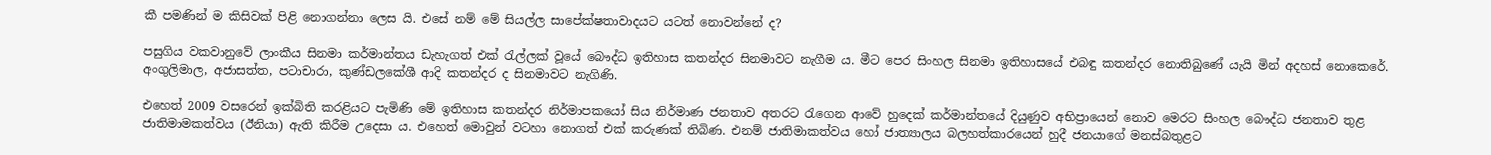කී පමණින් ම කිසිවක් පිළි නොගන්නා ලෙස යි. එසේ නම් මේ සියල්ල සාපේක්ෂතාවාදයට යටත් නොවන්නේ ද?

පසුගිය වකවානුවේ ලාංකීය සිනමා කර්මාන්තය ඩැහැගත් එක් රැල්ලක් වූයේ බෞද්ධ ඉතිහාස කතන්දර සිනමාවට නැගීම ය. මීට පෙර සිංහල සිනමා ඉතිහාසයේ එබඳු කතන්දර නොතිබුණේ යැයි මින් අදහස් නොකෙරේ. අංගුලිමාල, අජාසත්ත, පටාචාරා, කුණ්ඩලකේශී ආදි කතන්දර ද සිනමාවට නැගිණි.

එහෙත් 2009 වසරෙන් ඉක්බිති කරළියට පැමිණි මේ ඉතිහාස කතන්දර නිර්මාපකයෝ සිය නිර්මාණ ජනතාව අතරට රැගෙන ආවේ හුදෙක් කර්මාන්තයේ දියුණුව අභිප්‍රායෙන් නොව මෙරට සිංහල බෞද්ධ ජනතාව තුළ ජාතිමාමකත්වය (ඊනියා) ඇති කිරීම උදෙසා ය. එහෙත් මොවුන් වටහා නොගත් එක් කරුණක් තිබිණ. එනම් ජාතිමාකත්වය හෝ ජාත්‍යාලය බලහත්කාරයෙන් හුදී ජනයාගේ මනස්බතුළට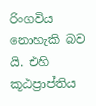රිංගවිය නොහැකි බව යි. එහි කූඨප්‍රාප්තිය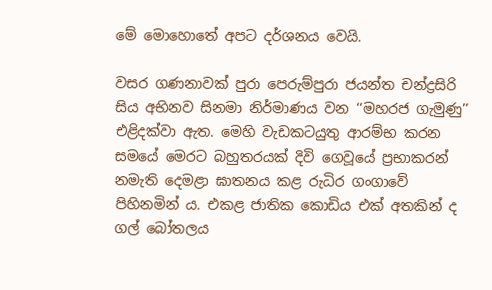මේ මොහොතේ අපට දර්ශනය වෙයි.

වසර ගණනාවක් පුරා පෙරුම්පුරා ජයන්ත චන්ද්‍රසිරි සිය අභිනව සිනමා නිර්මාණය වන ‘‘මහරජ ගැමුණු’’ එළිදක්වා ඇත. මෙහි වැඩකටයුතු ආරම්භ කරන සමයේ මෙරට බහුතරයක් දිවි ගෙවූයේ ප්‍රභාකරන් නමැති දෙමළා ඝාතනය කළ රුධිර ගංගාවේ පිහිනමින් ය. එකළ ජාතික කොඩිය එක් අතකින් ද ගල් බෝතලය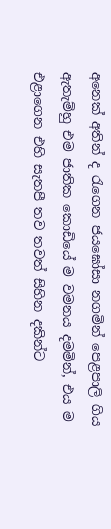අනෙක් අතින් ද රැගෙන ජයඝෝසා නගමින් පෙළපාලි ගිය ඇතැම්හු එම ජාතික කොඩියේ ම වමනය දමමින්, එය ම එළාගෙන එහි සැතපී තව තවත් සිහින දකින්ට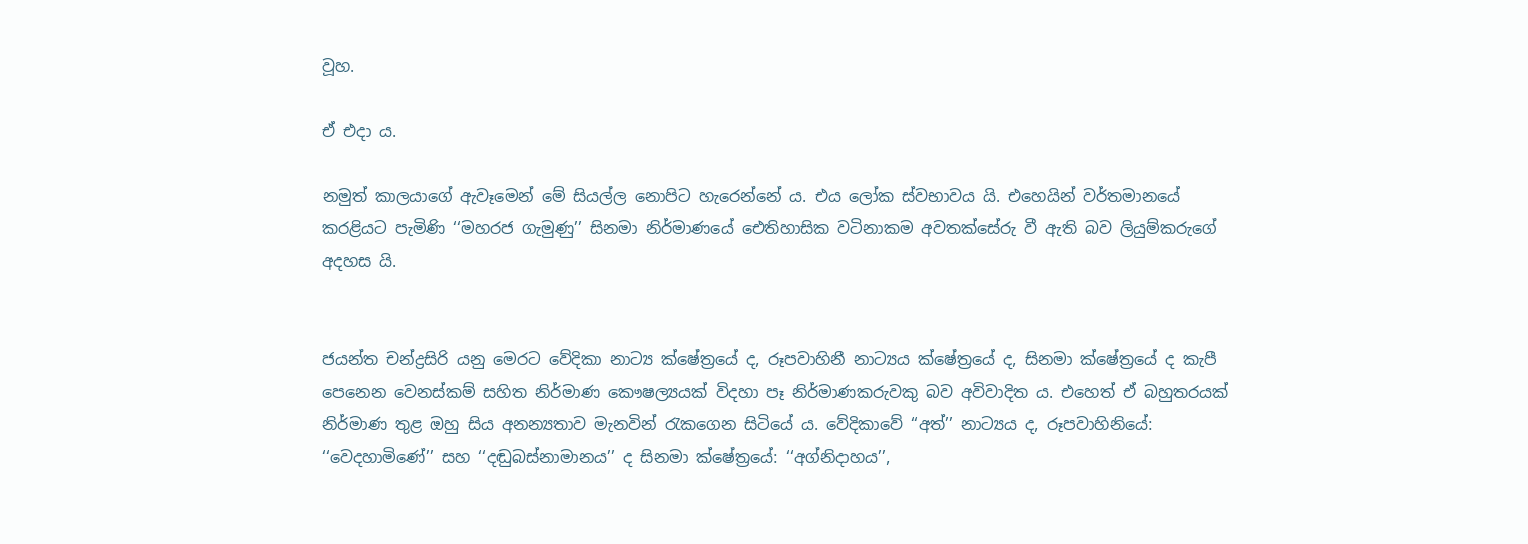වූහ.

ඒ එදා ය.

නමුත් කාලයාගේ ඇවෑමෙන් මේ සියල්ල නොපිට හැරෙන්නේ ය. එය ලෝක ස්වභාවය යි. එහෙයින් වර්තමානයේ කරළියට පැමිණි ‘‘මහරජ ගැමුණු’’ සිනමා නිර්මාණයේ ඓතිහාසික වටිනාකම අවතක්සේරු වී ඇති බව ලියුම්කරුගේ අදහස යි.


ජයන්ත චන්ද්‍රසිරි යනු මෙරට වේදිකා නාට්‍ය ක්ෂේත්‍රයේ ද, රූපවාහිනී නාට්‍යය ක්ෂේත්‍රයේ ද, සිනමා ක්ෂේත්‍රයේ ද කැපී පෙනෙන වෙනස්කම් සහිත නිර්මාණ කෞෂල්‍යයක් විදහා පෑ නිර්මාණකරුවකු බව අවිවාදිත ය. එහෙත් ඒ බහුතරයක් නිර්මාණ තුළ ඔහු සිය අනන්‍යතාව මැනවින් රැකගෙන සිටියේ ය. වේදිකාවේ ‘‘අත්’’ නාට්‍යය ද, රූපවාහිනියේ: ‘‘වෙදහාමිණේ’’ සහ ‘‘දඬුබස්නාමානය’’ ද සිනමා ක්ෂේත්‍රයේ: ‘‘අග්නිදාහය’’,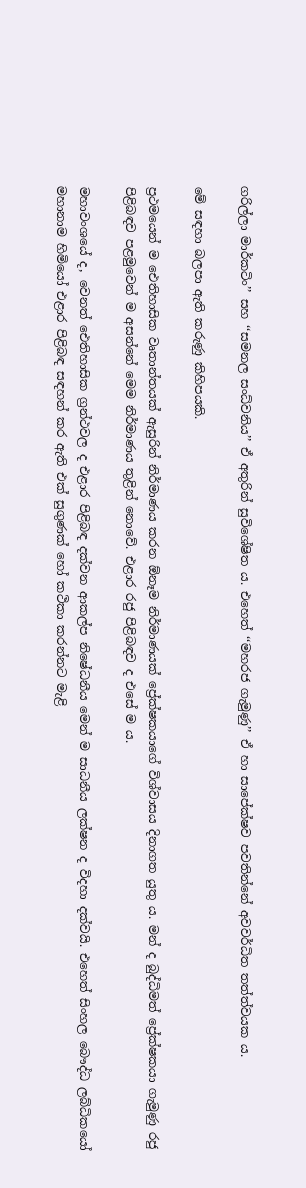ගරිල්ලා මාර්කටිං’’ සහ ‘‘සමනල සංධ්වනිය’’ ඒ අතුරින් සුවිශේෂිත ය. එහෙත් ‘‘මහරජ ගැමුණු’’ ඒ හා සාපේක්ෂව පවතින්නේ අවවර්ධිත තත්ත්වයක ය.

මේ සඳහා බලපා ඇති කරුණු කිහිපයකි.

ප්‍රථමයෙන් ම ඓතිහාසික වෘතාන්තයක් ඇසුරින් නිර්මාණය කරන ඕනෑම නිර්මාණයක් ප්‍රේක්ෂකයාගේ විශ්වාසය දිනාගත යුතු ය. මන් ද බුද්ධිමත් ප්‍රේක්ෂකයා ගැමුණු රජු පිළිබඳව පළමුවෙන් ම අසන්නේ මෙම නිර්මාණය තුළින් නොවේ. එළාර රජු පිළිබඳව ද එසේ ම ය.

මහාවංශයේ ද, වෙනත් ඓතිහාසික ග්‍රන්ථවල ද එළාර පිළිබඳ දක්වන ආකල්ප නිෂේධනීය මෙන් ම සාධනීය ලක්ෂන ද විදහා දක්වයි. එහෙත් සිංහල බෞද්ධ ලබ්ධිකයෝ මහානාම හිමියෝ එළාර පිළිබඳ සඳහන් කර ඇති එක් සුගුණක් හෝ කථිකා කරන්නට මැළි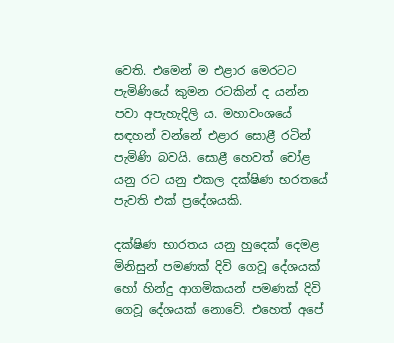වෙති. එමෙන් ම එළාර මෙරටට පැමිණියේ කුමන රටකින් ද යන්න පවා අපැහැදිලි ය. මහාවංශයේ සඳහන් වන්නේ එළාර සොළී රටින් පැමිණි බවයි. සොළී හෙවත් චෝළ යනු රට යනු එකල දක්ෂිණ භරතයේ පැවති එක් ප්‍රදේශයකි.

දක්ෂිණ භාරතය යනු හුදෙක් දෙමළ මිනිසුන් පමණක් දිවි ගෙවූ දේශයක් හෝ හින්දු ආගමිකයන් පමණක් දිවි ගෙවූ දේශයක් නොවේ. එහෙත් අපේ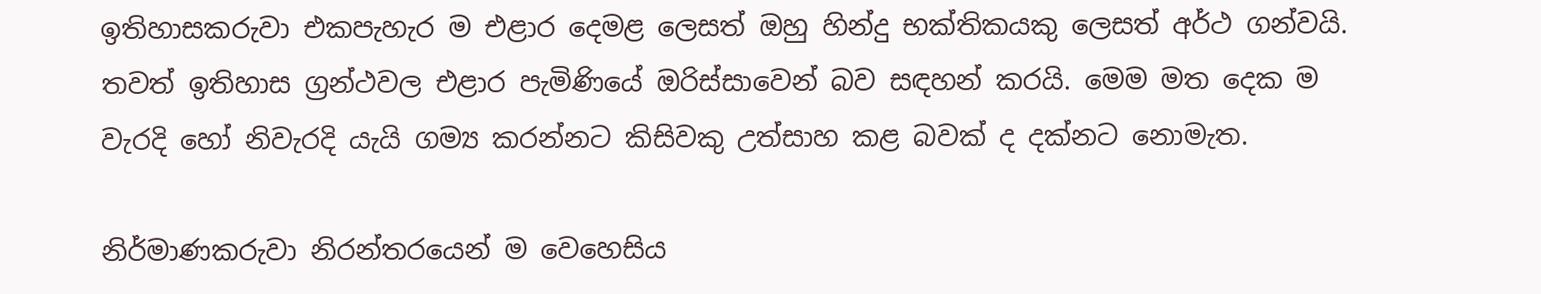ඉතිහාසකරුවා එකපැහැර ම එළාර දෙමළ ලෙසත් ඔහු හින්දු භක්තිකයකු ලෙසත් අර්ථ ගන්වයි. තවත් ඉතිහාස ග්‍රන්ථවල එළාර පැමිණියේ ඔරිස්සාවෙන් බව සඳහන් කරයි. මෙම මත දෙක ම වැරදි හෝ නිවැරදි යැයි ගම්‍ය කරන්නට කිසිවකු උත්සාහ කළ බවක් ද දක්නට නොමැත.

නිර්මාණකරුවා නිරන්තරයෙන් ම වෙහෙසිය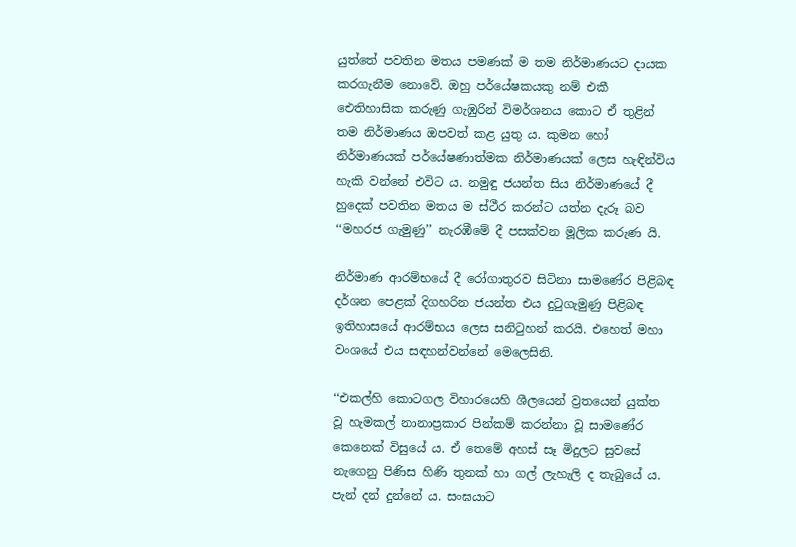යුත්තේ පවතින මතය පමණක් ම තම නිර්මාණයට දායක කරගැනීම නොවේ. ඔහු පර්යේෂකයකු නම් එකී ඓතිහාසික කරුණු ගැඹුරින් විමර්ශනය කොට ඒ තුළින් තම නිර්මාණය ඔපවත් කළ යුතු ය. කුමන හෝ නිර්මාණයක් පර්යේෂණාත්මක නිර්මාණයක් ලෙස හැඳින්විය හැකි වන්නේ එවිට ය. නමුඳු ජයන්ත සිය නිර්මාණයේ දී හුදෙක් පවතින මතය ම ස්ථීර කරන්ට යත්න දැරූ බව ‘‘මහරජ ගැමුණු’’ නැරඹීමේ දී පසක්වන මූලික කරුණ යි.

නිර්මාණ ආරම්භයේ දී රෝගාතුරව සිටිනා සාමණේර පිළිබඳ දර්ශන පෙළක් දිගහරින ජයන්ත එය දුටුගැමුණු පිළිබඳ ඉතිහාසයේ ආරම්භය ලෙස සනිටුහන් කරයි. එහෙත් මහා වංශයේ එය සඳහන්වන්නේ මෙලෙසිනි.

‘‘එකල්හි කොටගල විහාරයෙහි ශීලයෙන් ව්‍රතයෙන් යුක්ත වූ හැමකල් නානාප්‍රකාර පින්කම් කරන්නා වූ සාමණේර කෙනෙක් විසුයේ ය. ඒ තෙමේ අහස් සෑ මිදුලට සුවසේ නැගෙනු පිණිස හිණි තුනක් හා ගල් ලැහැලි ද තැබුයේ ය. පැන් දන් දුන්නේ ය. සංඝයාට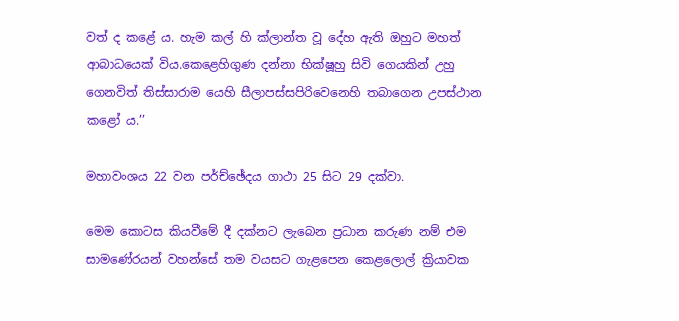වත් ද කළේ ය. හැම කල් හි ක්ලාන්ත වූ දේහ ඇති ඔහුට මහත් ආබාධයෙක් විය.කෙළෙහිගුණ දන්නා භික්ෂූහු සිවි ගෙයකින් උහු ගෙනවිත් තිස්සාරාම යෙහි සීලාපස්සපිරිවෙනෙහි තබාගෙන උපස්ථාන කළෝ ය.’’

මහාවංශය 22 වන පර්ච්ඡේදය ගාථා 25 සිට 29 දක්වා.

මෙම කොටස කියවීමේ දී දක්නට ලැබෙන ප්‍රධාන කරුණ නම් එම සාමණේරයන් වහන්සේ තම වයසට ගැළපෙන කෙළලොල් ක්‍රියාවක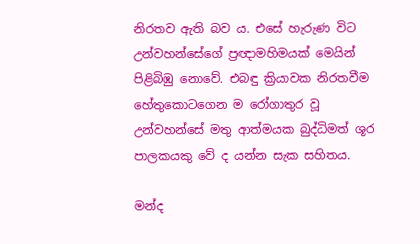නිරතව ඇති බව ය. එසේ හැරුණ විට උන්වහන්සේගේ ප්‍රඥාමහිමයක් මෙයින් පිළිබිඹු නොවේ. එබඳු ක්‍රියාවක නිරතවීම හේතුකොටගෙන ම රෝගාතුර වූ උන්වහන්සේ මතු ආත්මයක බුද්ධිමත් ශූර පාලකයකු වේ ද යන්න සැක සහිතය.

මන්ද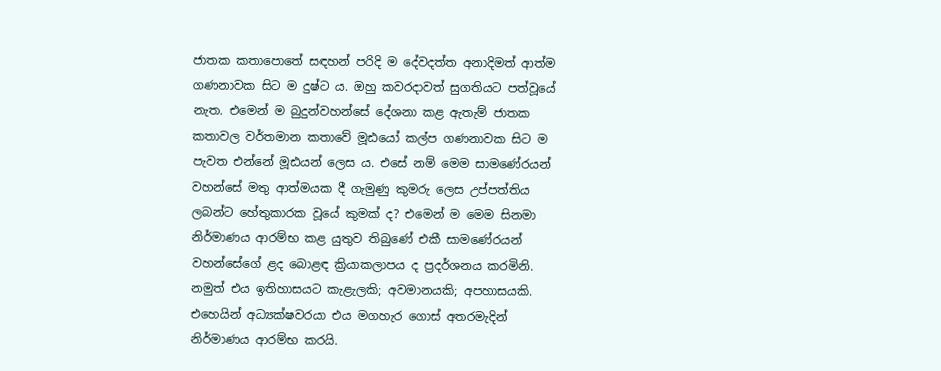ජාතක කතාපොතේ සඳහන් පරිදි ම දේවදත්ත අනාදිමත් ආත්ම ගණනාවක සිට ම දුෂ්ට ය. ඔහු කවරදාවත් සුගතියට පත්වූයේ නැත. එමෙන් ම බුදුන්වහන්සේ දේශනා කළ ඇතැම් ජාතක කතාවල වර්තමාන කතාවේ මූඪයෝ කල්ප ගණනාවක සිට ම පැවත එන්නේ මූඪයන් ලෙස ය. එසේ නම් මෙම සාමණේරයන් වහන්සේ මතු ආත්මයක දී ගැමුණු කුමරු ලෙස උප්පත්තිය ලබන්ට හේතුකාරක වූයේ කුමක් ද? එමෙන් ම මෙම සිනමා නිර්මාණය ආරම්භ කළ යුතුව තිබුණේ එකී සාමණේරයන් වහන්සේගේ ළද බොළඳ ක්‍රියාකලාපය ද ප්‍රදර්ශනය කරමිනි. නමුත් එය ඉතිහාසයට කැළැලකි; අවමානයකි; අපහාසයකි. එහෙයින් අධ්‍යක්ෂවරයා එය මගහැර ගොස් අතරමැදින් නිර්මාණය ආරම්භ කරයි.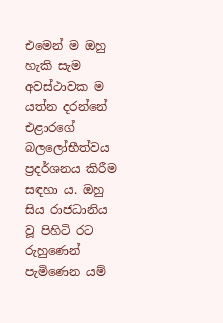එමෙන් ම ඔහු හැකි සැම අවස්ථාවක ම යත්න දරන්නේ එළාරගේ බලලෝභීත්වය ප්‍රදර්ශනය කිරීම සඳහා ය. ඔහු සිය රාජධානිය වූ පිහිටි රට රුහුණෙන් පැමිණෙන යම්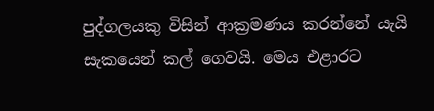පුද්ගලයකු විසින් ආක්‍රමණය කරන්නේ යැයි සැකයෙන් කල් ගෙවයි. මෙය එළාරට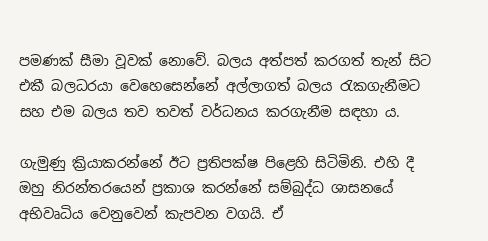පමණක් සීමා වූවක් නොවේ. බලය අත්පත් කරගත් තැන් සිට එකී බලධරයා වෙහෙසෙන්නේ අල්ලාගත් බලය රැකගැනීමට සහ එම බලය තව තවත් වර්ධනය කරගැනීම සඳහා ය.

ගැමුණු ක්‍රියාකරන්නේ ඊට ප්‍රතිපක්ෂ පිළෙහි සිටිමිනි. එහි දී ඔහු නිරන්තරයෙන් ප්‍රකාශ කරන්නේ සම්බුද්ධ ශාසනයේ අභිවෘධිය වෙනුවෙන් කැපවන වගයි. ඒ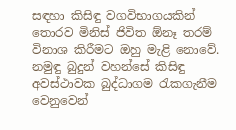සඳහා කිසිඳු වගවිභාගයකින් තොරව මිනිස් ජිවිත ඕනෑ තරම් විනාශ කිරීමට ඔහු මැළි නොවේ. නමුඳු බුදුන් වහන්සේ කිසිඳු අවස්ථාවක බුද්ධාගම රැකගැනීම වෙනුවෙන්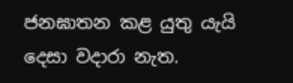ජනඝාතන කළ යුතු යැයි දෙසා වදාරා නැත.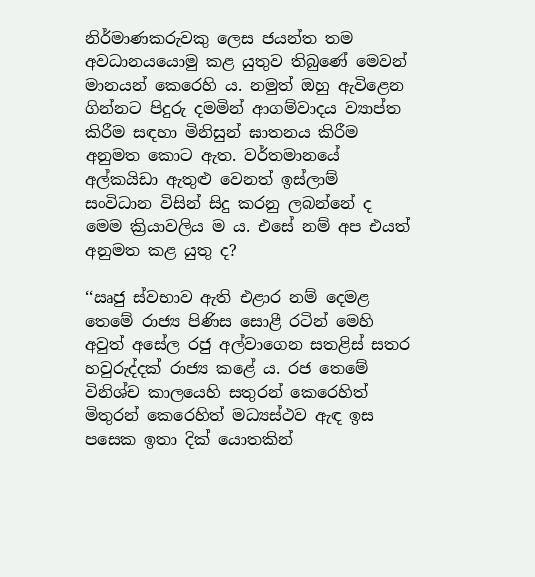නිර්මාණකරුවකු ලෙස ජයන්ත තම අවධානයයොමු කළ යුතුව තිබුණේ මෙවන් මානයන් කෙරෙහි ය. නමුත් ඔහු ඇවිළෙන ගින්නට පිදුරු දමමින් ආගම්වාදය ව්‍යාප්ත කිරීම සඳහා මිනිසුන් ඝාතනය කිරීම අනුමත කොට ඇත. වර්තමානයේ අල්කයිඩා ඇතුළු වෙනත් ඉස්ලාම් සංවිධාන විසින් සිදු කරනු ලබන්නේ ද මෙම ක්‍රියාවලිය ම ය. එසේ නම් අප එයත් අනුමත කළ යුතු ද?

‘‘ඍජු ස්වභාව ඇති එළාර නම් දෙමළ තෙමේ රාජ්‍ය පිණිස සොළී රටින් මෙහි අවුත් අසේල රජු අල්වාගෙන සතළිස් සතර හවුරුද්දක් රාජ්‍ය කළේ ය. රජ තෙමේ විනිශ්ච කාලයෙහි සතුරන් කෙරෙහිත් මිතුරන් කෙරෙහිත් මධ්‍යස්ථව ඇඳ ඉස පසෙක ඉතා දික් යොතකින්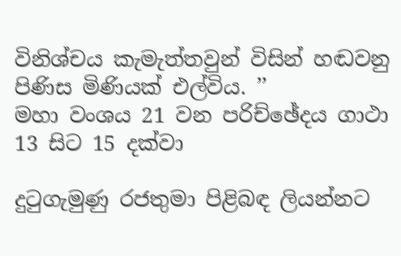විනිශ්චය කැමැත්තවුන් විසින් හඬවනු පිණිස මිණියක් එල්විය. ’’
මහා වංශය 21 වන පරිච්ඡේදය ගාථා 13 සිට 15 දක්වා

දුටුගැමුණු රජතුමා පිළිබඳ ලියන්නට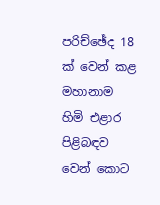පරිච්ඡේද 18 ක් වෙන් කළ මහානාම හිමි එළාර පිළිබඳව වෙන් කොට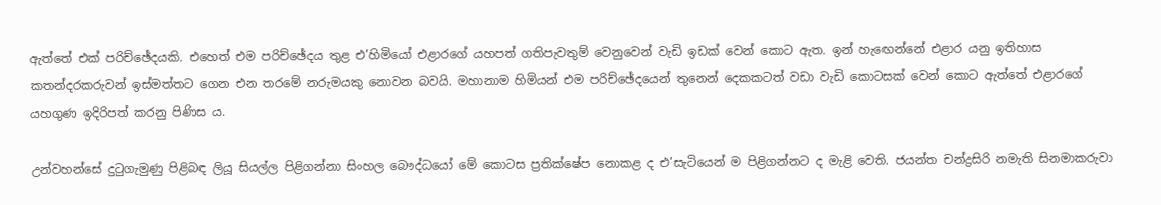ඇත්තේ එක් පරිච්ඡේදයකි. එහෙත් එම පරිච්ඡේදය තුළ එ’හිමියෝ එළාරගේ යහපත් ගතිපැවතුම් වෙනුවෙන් වැඩි ඉඩක් වෙන් කොට ඇත. ඉන් හැඟෙන්නේ එළාර යනු ඉතිහාස කතන්දරකරුවන් ඉස්මත්තට ගෙන එන තරමේ නරුමයකු නොවන බවයි. මහානාම හිමියන් එම පරිච්ඡේදයෙන් තුනෙන් දෙකකටත් වඩා වැඩි කොටසක් වෙන් කොට ඇත්තේ එළාරගේ යහගුණ ඉදිරිපත් කරනු පිණිස ය.

උන්වහන්සේ දුටුගැමුණු පිළිබඳ ලියූ සියල්ල පිළිගන්නා සිංහල බෞද්ධයෝ මේ කොටස ප්‍රතික්ෂේප නොකළ ද එ’සැටියෙන් ම පිළිගන්නට ද මැළි වෙති. ජයන්ත චන්ද්‍රසිරි නමැති සිනමාකරුවා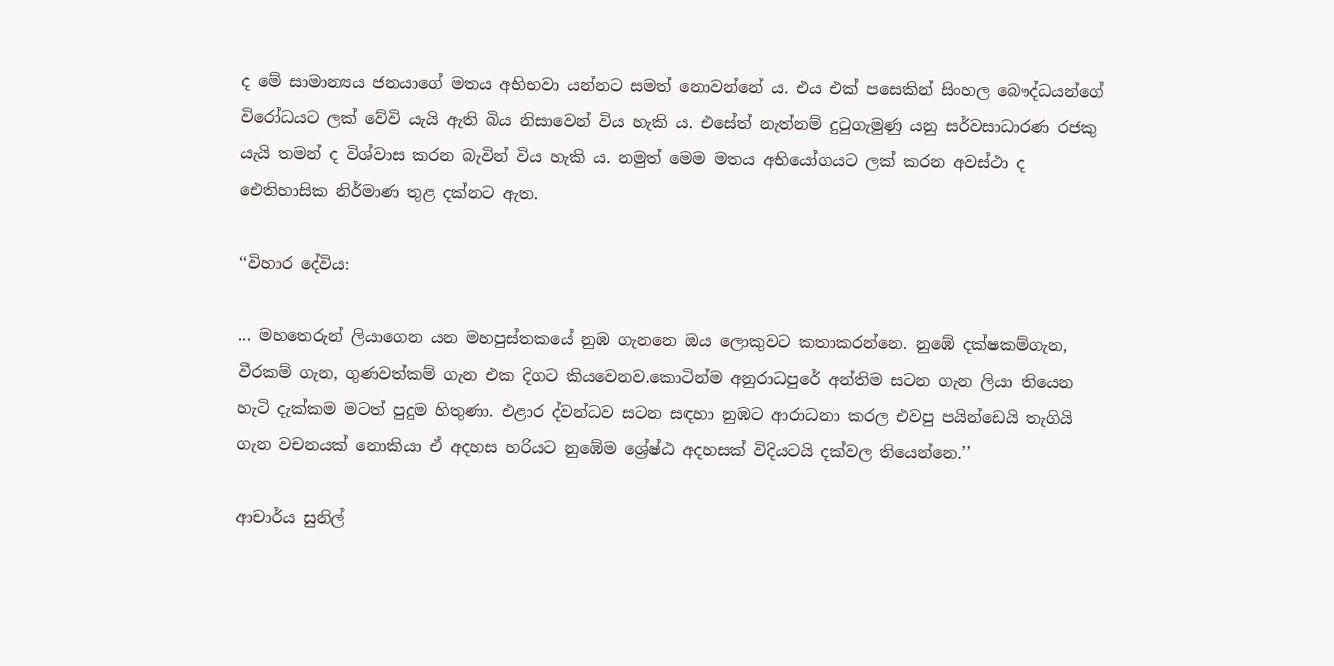ද මේ සාමාන්‍යය ජනයාගේ මතය අභිභවා යන්නට සමත් නොවන්නේ ය. එය එක් පසෙකින් සිංහල බෞද්ධයන්ගේ විරෝධයට ලක් වේවි යැයි ඇති බිය නිසාවෙන් විය හැකි ය. එසේත් නැත්නම් දුටුගැමුණු යනු සර්වසාධාරණ රජකු යැයි තමන් ද විශ්වාස කරන බැවින් විය හැකි ය. නමුත් මෙම මතය අභියෝගයට ලක් කරන අවස්ථා ද ඓතිහාසික නිර්මාණ තුළ දක්නට ඇත.

‘‘විහාර දේවිය:

... මහතෙරුන් ලියාගෙන යන මහපුස්තකයේ නුඹ ගැනනෙ ඔය ලොකුවට කතාකරන්නෙ. නුඹේ දක්ෂකම්ගැන, වීරකම් ගැන, ගුණවත්කම් ගැන එක දිගට කියවෙනව.කොටින්ම අනුරාධපුරේ අන්තිම සටන ගැන ලියා තියෙන හැටි දැක්කම මටත් පුදුම හිතුණා. එළාර ද්වන්ධව සටන සඳහා නුඹට ආරාධනා කරල එවපු පයින්ඩෙයි තැගියි ගැන වචනයක් නොකියා ඒ අදහස හරියට නුඹේම ශ්‍රේෂ්ඨ අදහසක් විදියටයි දක්වල තියෙන්නෙ.’’

ආචාර්ය සුනිල්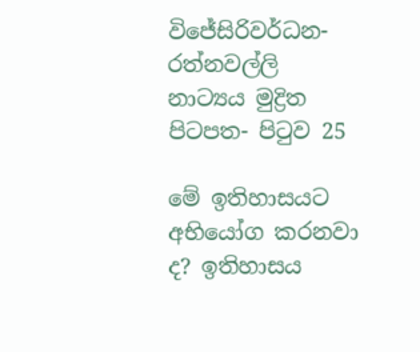විජේසිරිවර්ධන-රත්නවල්ලි නාට්‍යය මුද්‍රිත පිටපත- පිටුව 25

මේ ඉතිහාසයට අභියෝග කරනවා ද? ඉතිහාසය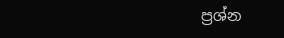ප්‍රශ්න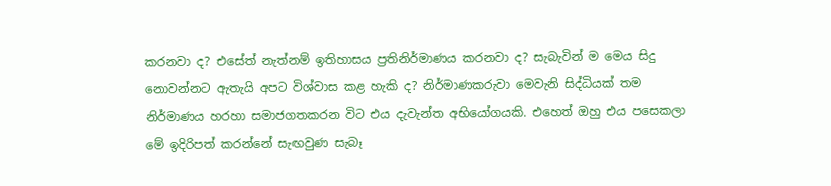කරනවා ද? එසේත් නැත්නම් ඉතිහාසය ප්‍රතිනිර්මාණය කරනවා ද? සැබැවින් ම මෙය සිදු නොවන්නට ඇතැයි අපට විශ්වාස කළ හැකි ද? නිර්මාණකරුවා මෙවැනි සිද්ධියක් තම නිර්මාණය හරහා සමාජගතකරන විට එය දැවැන්ත අභියෝගයකි. එහෙත් ඔහු එය පසෙකලා මේ ඉදිරිපත් කරන්නේ සැඟවුණ සැබෑ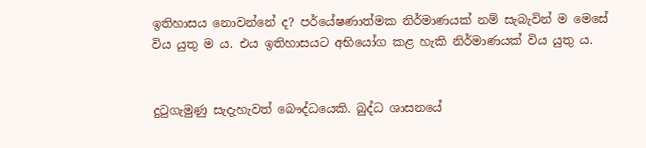ඉතිහාසය නොවන්නේ ද? පර්යේෂණාත්මක නිර්මාණයක් නම් සැබැවින් ම මෙසේ විය යුතු ම ය. එය ඉතිහාසයට අභියෝග කළ හැකි නිර්මාණයක් විය යුතු ය.


දුටුගැමුණු සැදැහැවත් බෞද්ධයෙකි. බුද්ධ ශාසනයේ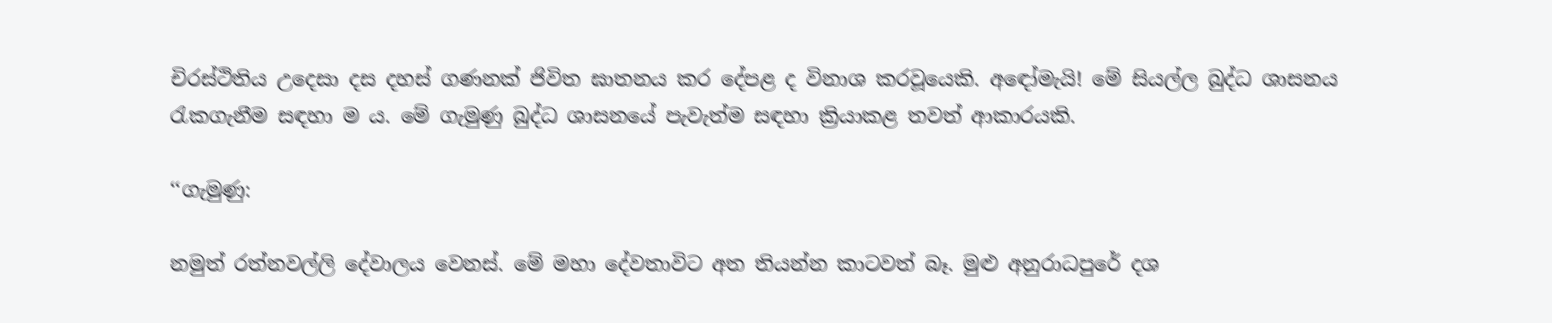චිරස්ථිතිය උදෙසා දස දහස් ගණනක් ජිවිත ඝාතනය කර දේපළ ද විනාශ කරවූයෙකි. අඳෝමැයි! මේ සියල්ල බුද්ධ ශාසනය රැකගැනීම සඳහා ම ය. මේ ගැමුණු බුද්ධ ශාසනයේ පැවැත්ම සඳහා ක්‍රියාකළ තවත් ආකාරයකි.

‘‘ගැමුණු:

නමුත් රත්නවල්ලි දේවාලය වෙනස්. මේ මහා දේවතාවිට අත තියන්න කාටවත් බෑ. මුළු අනුරාධපුරේ දශ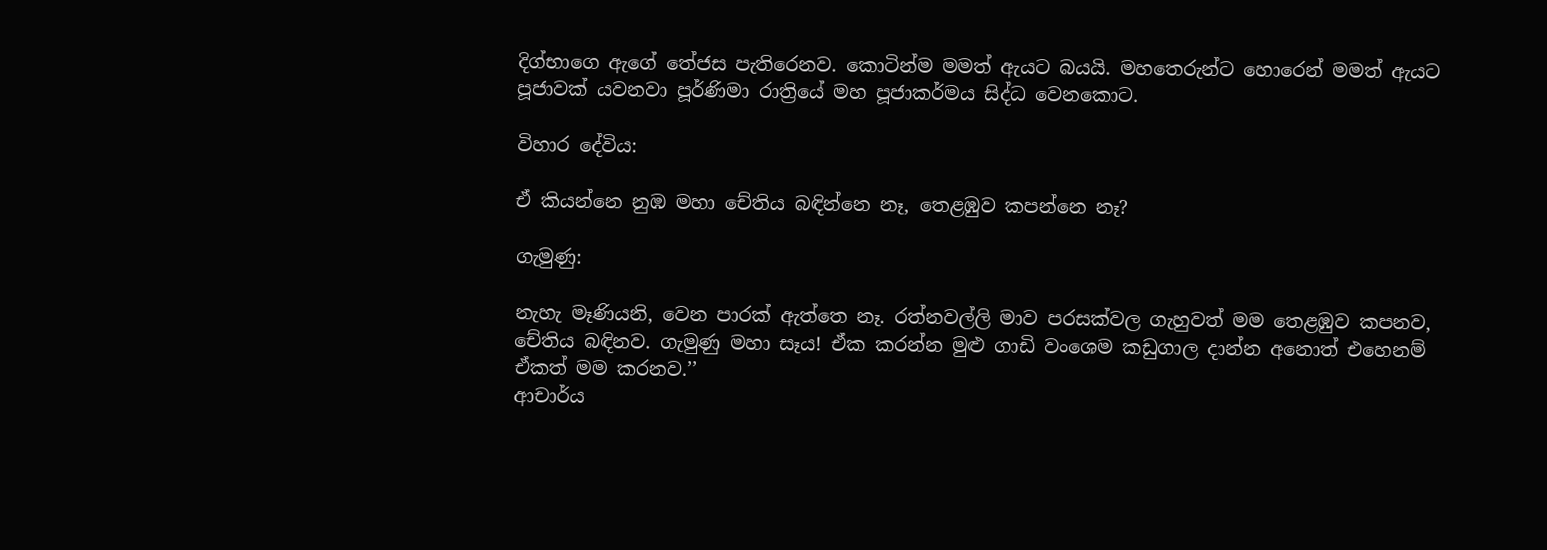දිග්භාගෙ ඇගේ තේජස පැතිරෙනව. කොටින්ම මමත් ඇයට බයයි. මහතෙරුන්ට හොරෙන් මමත් ඇයට පූජාවක් යවනවා පූර්ණිමා රාත්‍රියේ මහ පූජාකර්මය සිද්ධ වෙනකොට.

විහාර දේවිය:

ඒ කියන්නෙ නුඹ මහා චේතිය බඳින්නෙ නෑ, තෙළඹුව කපන්නෙ නෑ?

ගැමුණු:

නැහැ මෑණියනි, වෙන පාරක් ඇත්තෙ නෑ. රත්නවල්ලි මාව පරසක්වල ගැහුවත් මම තෙළඹුව කපනව, චේතිය බඳිනව. ගැමුණු මහා සෑය! ඒක කරන්න මුළු ගාඩි වංශෙම කඩුගාල දාන්න අනොත් එහෙනම් ඒකත් මම කරනව.’’
ආචාර්ය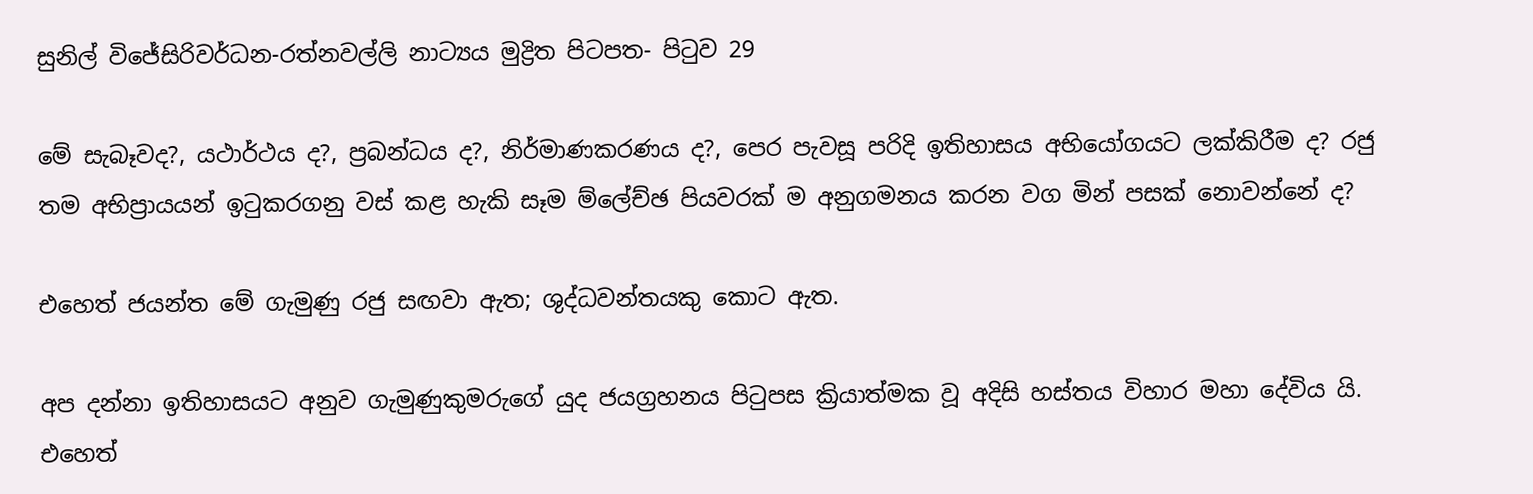සුනිල් විජේසිරිවර්ධන-රත්නවල්ලි නාට්‍යය මුද්‍රිත පිටපත- පිටුව 29

මේ සැබෑවද?, යථාර්ථය ද?, ප්‍රබන්ධය ද?, නිර්මාණකරණය ද?, පෙර පැවසූ පරිදි ඉතිහාසය අභියෝගයට ලක්කිරීම ද? රජු තම අභිප්‍රායයන් ඉටුකරගනු වස් කළ හැකි සෑම ම්ලේච්ඡ පියවරක් ම අනුගමනය කරන වග මින් පසක් නොවන්නේ ද?

එහෙත් ජයන්ත මේ ගැමුණු රජු සඟවා ඇත; ශුද්ධවන්තයකු කොට ඇත.

අප දන්නා ඉතිහාසයට අනුව ගැමුණුකුමරුගේ යුද ජයග්‍රහනය පිටුපස ක්‍රියාත්මක වූ අදිසි හස්තය විහාර මහා දේවිය යි. එහෙත්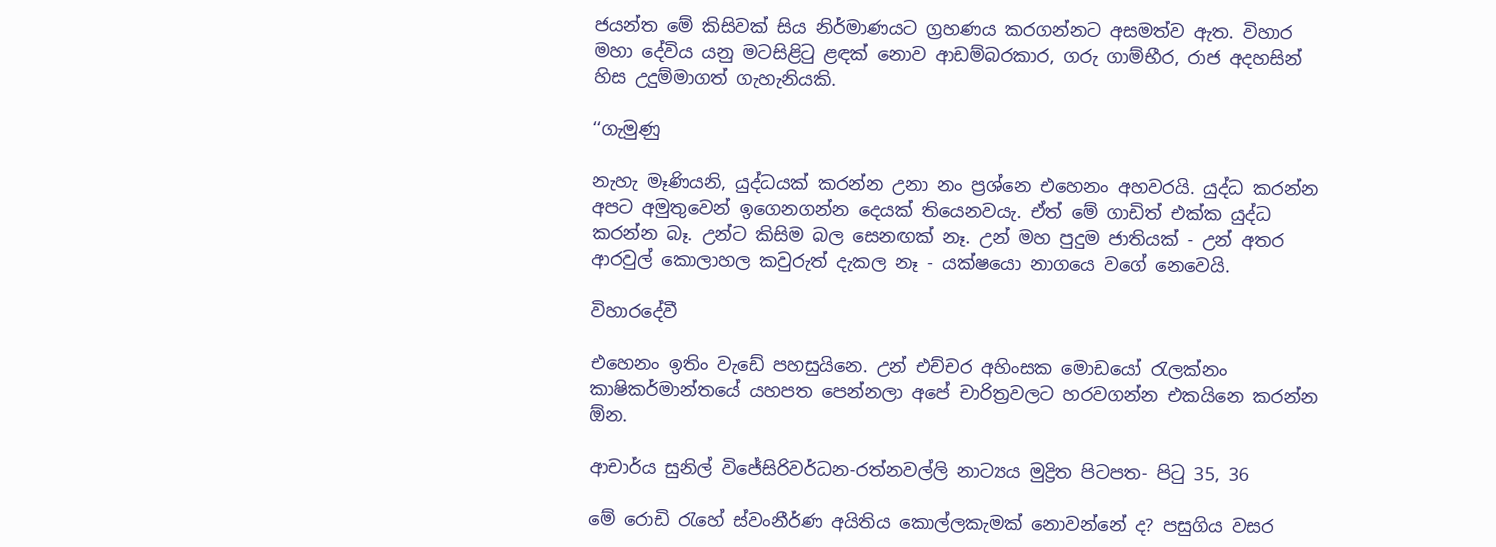ජයන්ත මේ කිසිවක් සිය නිර්මාණයට ග්‍රහණය කරගන්නට අසමත්ව ඇත. විහාර මහා දේවිය යනු මටසිළිටු ළඳක් නොව ආඩම්බරකාර, ගරු ගාම්භීර, රාජ අදහසින් හිස උදුම්මාගත් ගැහැනියකි.

‘‘ගැමුණු

නැහැ මෑණියනි, යුද්ධයක් කරන්න උනා නං ප්‍රශ්නෙ එහෙනං අහවරයි. යුද්ධ කරන්න අපට අමුතුවෙන් ඉගෙනගන්න දෙයක් තියෙනවයැ. ඒත් මේ ගාඩිත් එක්ක යුද්ධ කරන්න බෑ. උන්ට කිසිම බල සෙනඟක් නෑ. උන් මහ පුදුම ජාතියක් - උන් අතර ආරවුල් කොලාහල කවුරුත් දැකල නෑ - යක්ෂයො නාගයෙ වගේ නෙවෙයි.

විහාරදේවී

එහෙනං ඉතිං වැඩේ පහසුයිනෙ. උන් එච්චර අහිංසක මොඩයෝ රැලක්නං කාෂිකර්මාන්තයේ යහපත පෙන්නලා අපේ චාරිත්‍රවලට හරවගන්න එකයිනෙ කරන්න ඕන.

ආචාර්ය සුනිල් විජේසිරිවර්ධන-රත්නවල්ලි නාට්‍යය මුද්‍රිත පිටපත- පිටු 35, 36

මේ රොඩි රැහේ ස්වංනීර්ණ අයිතිය කොල්ලකැමක් නොවන්නේ ද? පසුගිය වසර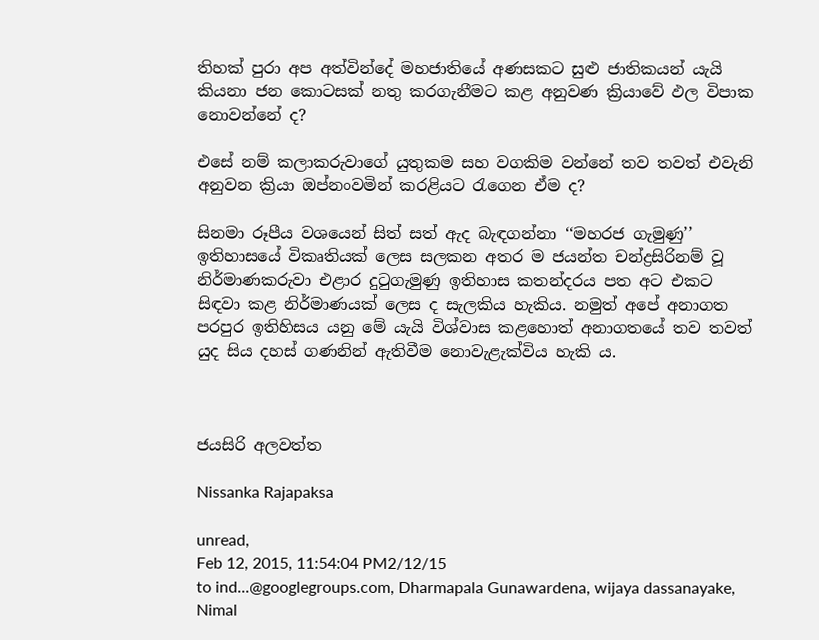තිහක් පුරා අප අත්වින්දේ මහජාතියේ අණසකට සුළු ජාතිකයන් යැයි කියනා ජන කොටසක් නතු කරගැනීමට කළ අනුවණ ක්‍රියාවේ ඵල විපාක නොවන්නේ ද?

එසේ නම් කලාකරුවාගේ යුතුකම සහ වගකිම වන්නේ තව තවත් එවැනි අනුවන ක්‍රියා ඔප්නංවමින් කරළියට රැගෙන ඒම ද?

සිනමා රූපීය වශයෙන් සිත් සත් ඇද බැඳගන්නා ‘‘මහරජ ගැමුණු’’ ඉතිහාසයේ විකෘතියක් ලෙස සලකන අතර ම ජයන්ත චන්ද්‍රසිරිනම් වූ නිර්මාණකරුවා එළාර දුටුගැමුණු ඉතිහාස කතන්දරය පත අට එකට සිඳවා කළ නිර්මාණයක් ලෙස ද සැලකිය හැකිය. නමුත් අපේ අනාගත පරපුර ඉතිහිසය යනු මේ යැයි විශ්වාස කළහොත් අනාගතයේ තව තවත් යුද සිය දහස් ගණනින් ඇතිවීම නොවැළැක්විය හැකි ය.



ජයසිරි අලවත්ත

Nissanka Rajapaksa

unread,
Feb 12, 2015, 11:54:04 PM2/12/15
to ind...@googlegroups.com, Dharmapala Gunawardena, wijaya dassanayake, Nimal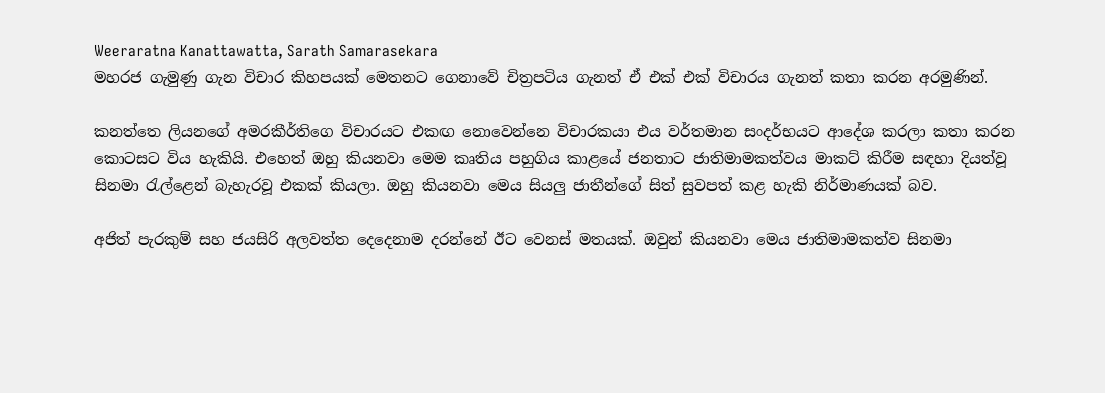Weeraratna Kanattawatta, Sarath Samarasekara
මහරජ ගැමුණු ගැන විචාර කිහපයක් මෙතනට ගෙනාවේ චිත්‍රපටිය ගැනත් ඒ එක් එක් විචාරය ගැනත් කතා කරන අරමුණින්.

කනත්තෙ ලියනගේ අමරකීර්තිගෙ විචාරයට එකඟ නොවෙන්නෙ විචාරකයා එය වර්තමාන සංදර්භයට ආදේශ කරලා කතා කරන කොටසට විය හැකියි. එහෙත් ඔහු කියනවා මෙම කෘතිය පහුගිය කාළයේ ජනතාට ජාතිමාමකත්වය මාකට් කිරීම සඳහා දියත්වූ සිනමා රැල්ළෙන් බැහැරවූ එකක් කියලා. ඔහු කියනවා මෙය සියලු ජාතීන්ගේ සිත් සුවපත් කළ හැකි නිර්මාණයක් බව.

අජිත් පැරකුම් සහ ජයසිරි අලවත්ත දෙදෙනාම දරන්නේ ඊට වෙනස් මතයක්. ඔවුන් කියනවා මෙය ජාතිමාමකත්ව සිනමා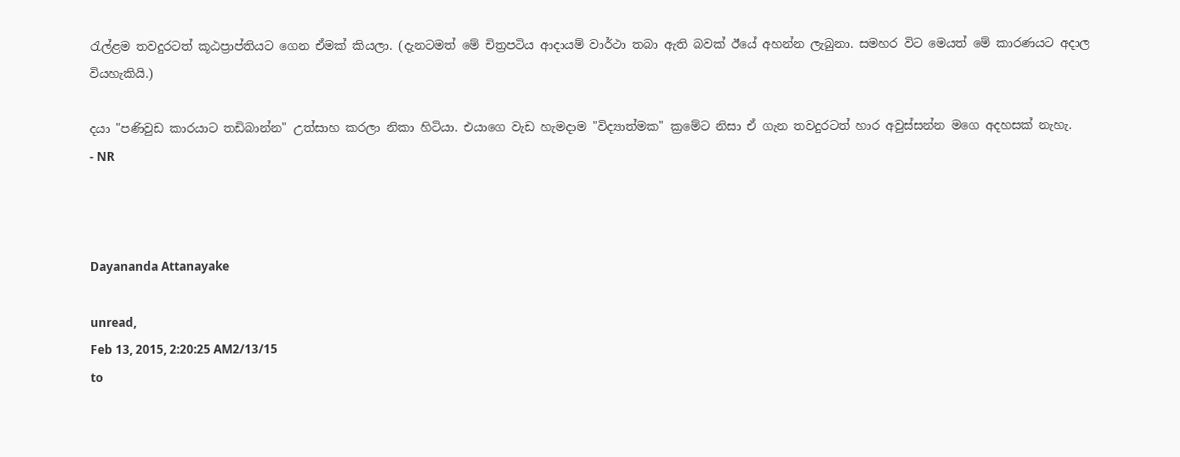රැල්ළම තවදුරටත් කූඨප්‍රාප්තියට ගෙන ඒමක් කියලා. (දැනටමත් මේ චිත්‍රපටිය ආදායම් වාර්ථා තබා ඇති බවක් ඊයේ අහන්න ලැබුනා. සමහර විට මෙයත් මේ කාරණයට අදාල වියහැකියි.)

දයා "පණිවුඩ කාරයාට තඩිබාන්න" උත්සාහ කරලා නිකා හිටියා. එයාගෙ වැඩ හැමදාම "විද්‍යාත්මක" ක්‍රමේට නිසා ඒ ගැන තවදුරටත් හාර අවුස්සන්න මගෙ අදහසක් නැහැ.
- NR



Dayananda Attanayake

unread,
Feb 13, 2015, 2:20:25 AM2/13/15
to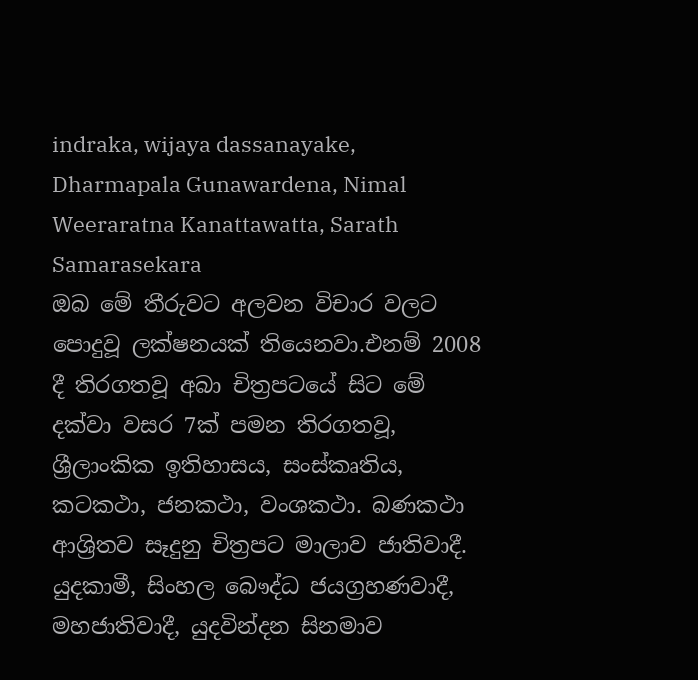indraka, wijaya dassanayake, Dharmapala Gunawardena, Nimal Weeraratna Kanattawatta, Sarath Samarasekara
ඔබ මේ තීරුවට අලවන විචාර වලට පොදුවූ ලක්ෂනයක් තියෙනවා.එනම් 2008 දී තිරගතවූ අබා චිත්‍රපටයේ සිට මේ දක්වා වසර 7ක් පමන තිරගතවූ, ශ්‍රීලාංකික ඉතිහාසය, සංස්කෘතිය, කටකථා, ජනකථා, වංශකථා. බණකථා ආශ්‍රිතව සෑදුනු චිත්‍රපට මාලාව ජාතිවාදී. යුදකාමී, සිංහල බෞද්ධ ජයග්‍රහණවාදී, මහජාතිවාදී, යුදවින්දන සිනමාව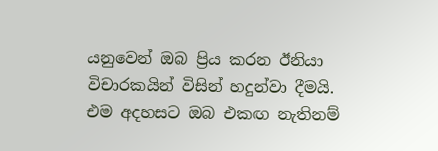යනුවෙන් ඔබ ප්‍රිය කරන ඊනියා විචාරකයින් විසින් හදුන්වා දීමයි. එම අදහසට ඔබ එකඟ නැතිනම්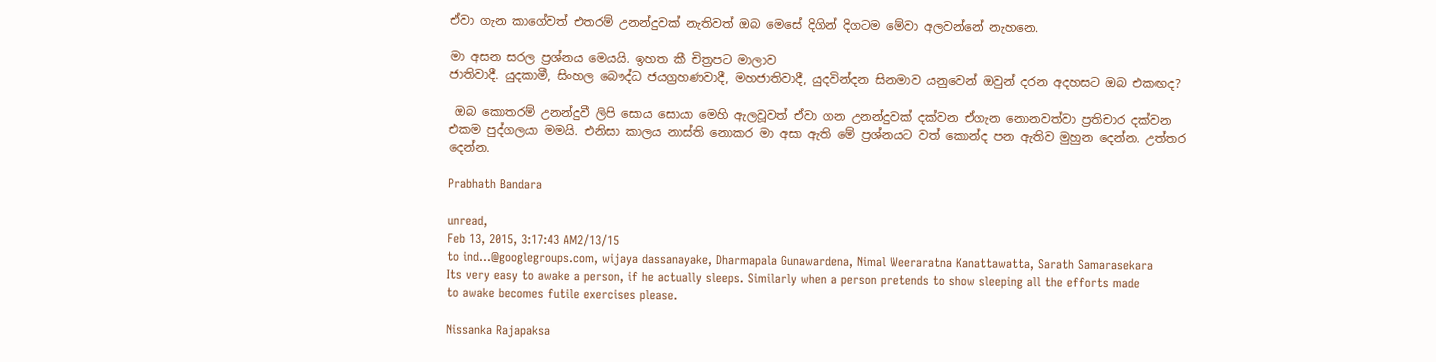ඒවා ගැන කාගේවත් එතරම් උනන්දුවක් නැතිවත් ඔබ මෙසේ දිගින් දිගටම මේවා අලවන්නේ නැහනෙ.

මා අසන සරල ප්‍රශ්නය මෙයයි. ඉහත කී චිත්‍රපට මාලාව
ජාතිවාදී. යුදකාමී, සිංහල බෞද්ධ ජයග්‍රහණවාදී, මහජාතිවාදී, යුදවින්දන සිනමාව යනුවෙන් ඔවුන් දරන අදහසට ඔබ එකඟද?

 ඔබ කොතරම් උනන්දුවී ලිපි සොය සොයා මෙහි ඇලවූවත් ඒවා ගන උනන්දුවක් දක්වන ඒගැන නොනවත්වා ප්‍රතිචාර දක්වන එකම පුද්ගලයා මමයි. එනිසා කාලය නාස්ති නොකර මා අසා ඇති මේ ප්‍රශ්නයට වත් කොන්ද පන ඇතිව මුහුන දෙන්න. උත්තර දෙන්න.

Prabhath Bandara

unread,
Feb 13, 2015, 3:17:43 AM2/13/15
to ind...@googlegroups.com, wijaya dassanayake, Dharmapala Gunawardena, Nimal Weeraratna Kanattawatta, Sarath Samarasekara
Its very easy to awake a person, if he actually sleeps. Similarly when a person pretends to show sleeping all the efforts made to awake becomes futile exercises please.

Nissanka Rajapaksa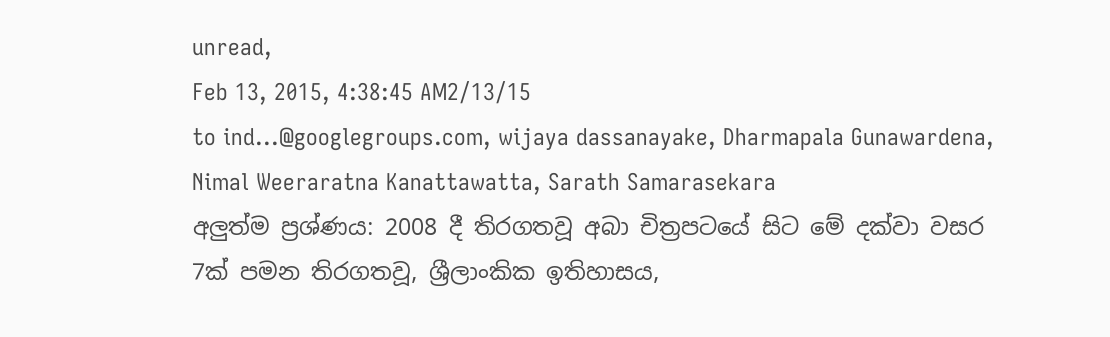unread,
Feb 13, 2015, 4:38:45 AM2/13/15
to ind...@googlegroups.com, wijaya dassanayake, Dharmapala Gunawardena, Nimal Weeraratna Kanattawatta, Sarath Samarasekara
අලුත්ම ප්‍රශ්ණය: 2008 දී තිරගතවූ අබා චිත්‍රපටයේ සිට මේ දක්වා වසර 7ක් පමන තිරගතවූ, ශ්‍රීලාංකික ඉතිහාසය,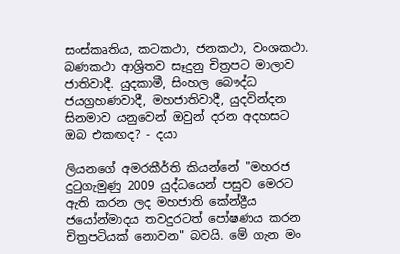සංස්කෘතිය, කටකථා, ජනකථා, වංශකථා. බණකථා ආශ්‍රිතව සෑදුනු චිත්‍රපට මාලාව ජාතිවාදී. යුදකාමී, සිංහල බෞද්ධ ජයග්‍රහණවාදී, මහජාතිවාදී, යුදවින්දන සිනමාව යනුවෙන් ඔවුන් දරන අදහසට ඔබ එකඟද? - දයා

ලියනගේ අමරකීර්ති කියන්නේ "මහරජ දුටුගැමුණු 2009 යුද්ධයෙන් පසුව මෙරට ඇති කරන ලද මහජාති කේන්ද්‍රීය ජයෝන්මාදය තවදුරටත් පෝෂණය කරන චිත්‍රපටියක් නොවන" බවයි. මේ ගැන මං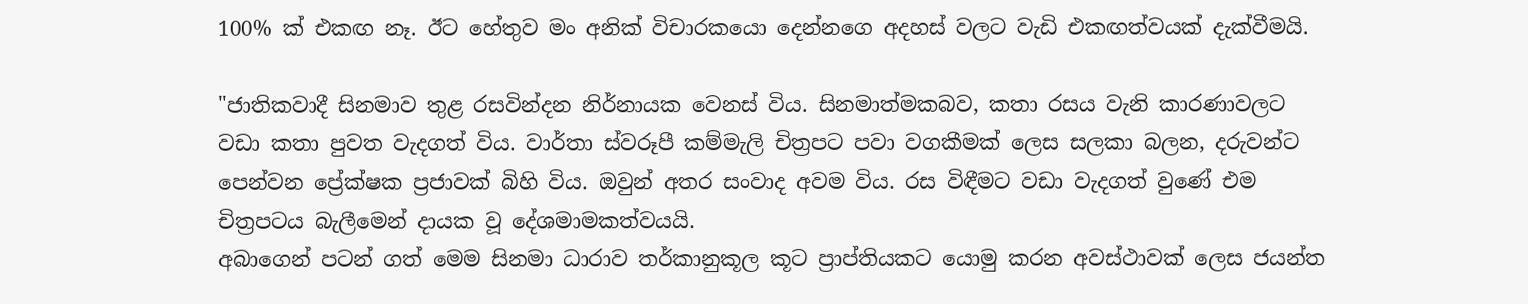100% ක් එකඟ නෑ. ඊට හේතුව මං අනික් විචාරකයො දෙන්නගෙ අදහස් වලට වැඩි එකඟත්වයක් දැක්වීමයි.

"ජාතිකවාදී සිනමාව තුළ රසවින්දන නිර්නායක වෙනස් විය. සිනමාත්මකබව, කතා රසය වැනි කාරණාවලට වඩා කතා පුවත වැදගත් විය. වාර්තා ස්වරූපී කම්මැලි චිත්‍රපට පවා වගකීමක් ලෙස සලකා බලන, දරුවන්ට පෙන්වන ප්‍රේක්ෂක ප්‍රජාවක් බිහි විය. ඔවුන් අතර සංවාද අවම විය. රස විඳීමට වඩා වැදගත් වුණේ එම චිත්‍රපටය බැලීමෙන් දායක වූ දේශමාමකත්වයයි.
අබාගෙන් පටන් ගත් මෙම සිනමා ධාරාව තර්කානුකූල කූට ප්‍රාප්තියකට යොමු කරන අවස්ථාවක් ලෙස ජයන්ත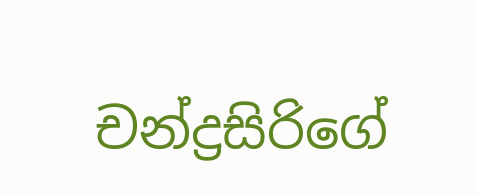චන්ද්‍රසිරිගේ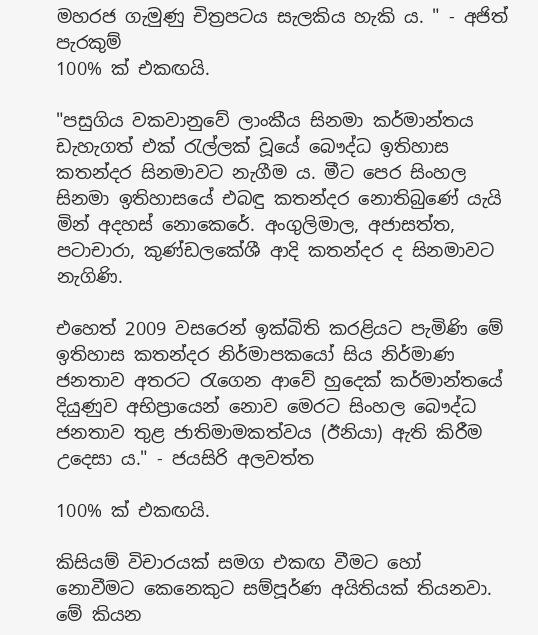මහ‍රජ ගැමුණු චිත්‍රපටය සැලකිය හැකි ය. " - අජිත් පැරකුම්
100% ක් එකඟයි.

"පසුගිය වකවානුවේ ලාංකීය සිනමා කර්මාන්තය ඩැහැගත් එක් රැල්ලක් වූයේ බෞද්ධ ඉතිහාස කතන්දර සිනමාවට නැගීම ය. මීට පෙර සිංහල සිනමා ඉතිහාසයේ එබඳු කතන්දර නොතිබුණේ යැයි මින් අදහස් නොකෙරේ. අංගුලිමාල, අජාසත්ත, පටාචාරා, කුණ්ඩලකේශී ආදි කතන්දර ද සිනමාවට නැගිණි.

එහෙත් 2009 වසරෙන් ඉක්බිති කරළියට පැමිණි මේ ඉතිහාස කතන්දර නිර්මාපකයෝ සිය නිර්මාණ ජනතාව අතරට රැගෙන ආවේ හුදෙක් කර්මාන්තයේ දියුණුව අභිප්‍රායෙන් නොව මෙරට සිංහල බෞද්ධ ජනතාව තුළ ජාතිමාමකත්වය (ඊනියා) ඇති කිරීම උදෙසා ය." - ජයසිරි අලවත්ත

100% ක් එකඟයි.

කිසියම් විචාරයක් සමග එකඟ වීමට හෝ නොවීමට කෙනෙකුට සම්පූර්ණ අයිතියක් තියනවා. මේ කියන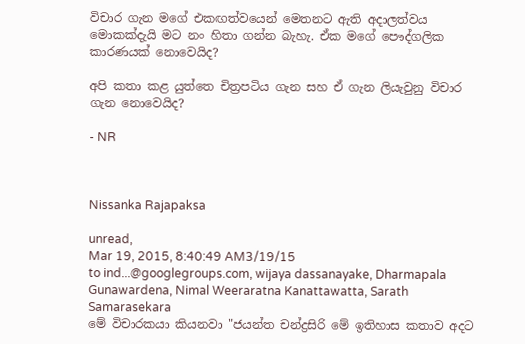විචාර ගැන මගේ එකඟත්වයෙන් මෙතනට ඇති අදාලත්වය මොකක්දැයි මට නං හිතා ගන්න බැහැ. ඒක මගේ පෞද්ගලික කාරණයක් නොවෙයිද?

අපි කතා කළ යුත්තෙ චිත්‍රපටිය ගැන සහ ඒ ගැන ලියැවුනු විචාර ගැන නොවෙයිද?

- NR



Nissanka Rajapaksa

unread,
Mar 19, 2015, 8:40:49 AM3/19/15
to ind...@googlegroups.com, wijaya dassanayake, Dharmapala Gunawardena, Nimal Weeraratna Kanattawatta, Sarath Samarasekara
මේ විචාරකයා කියනවා "ජයන්ත චන්ද්‍රසිරි මේ ඉතිහාස කතාව අදට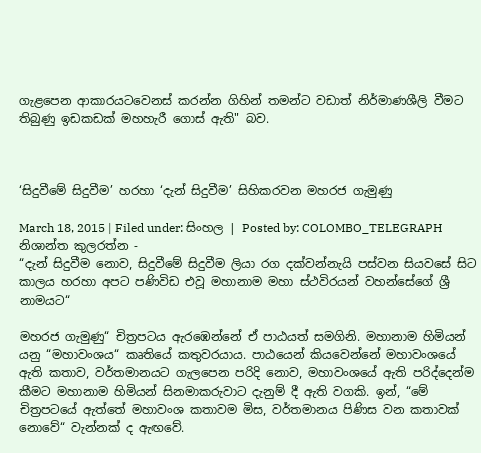ගැළපෙන ආකාරයටවෙනස් කරන්න ගිහින් තමන්ට වඩාත් නිර්මාණශීලි වීමට තිබුණු ඉඩකඩක් මහහැරී ගොස් ඇති" බව.



‘සිදුවීමේ සිදුවීම’ හරහා ‘දැන් සිදුවීම’ සිහිකරවන මහරජ ගැමුණු

March 18, 2015 | Filed under: සිංහල | Posted by: COLOMBO_TELEGRAPH
නිශාන්ත කුලරත්න -
“දැන් සිදුවීම නොව, සිදුවීමේ සිදුවීම ලියා රග දක්වන්නැයි පස්වන සියවසේ සිට කාලය හරහා අපට පණිවිඩ එවූ මහානාම මහා ස්ථවිරයන් වහන්සේගේ ශ්‍රී නාමයට“

මහරජ ගැමුණු“ චිත්‍රපටය ඇරඹෙන්නේ ඒ පාඨයත් සමගිනි. මහානාම හිමියන් යනු “මහාවංශය“ කෘතියේ කතුවරයාය. පාඨයෙන් කියවෙන්නේ මහාවංශයේ ඇති කතාව, වර්තමානයට ගැලපෙන පරිදි නොව, මහාවංශයේ ඇති පරිද්දෙන්ම කීමට මහානාම හිමියන් සිනමාකරුවාට දැනුම් දී ඇති වගකි. ඉන්, “මේ චිත්‍රපටයේ ඇත්තේ මහාවංශ කතාවම මිස, වර්තමානය පිණිස වන කතාවක් නොවේ“ වැන්නක් ද ඇඟවේ.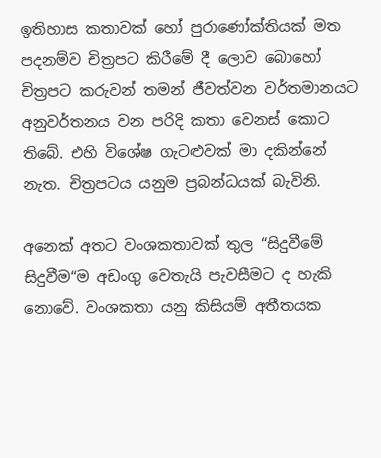ඉතිහාස කතාවක් හෝ පුරාණෝක්තියක් මත පදනම්ව චිත්‍රපට කිරීමේ දී ලොව බොහෝ චිත්‍රපට කරුවන් තමන් ජීවත්වන වර්තමානයට අනුවර්තනය වන පරිදි කතා වෙනස් කොට තිබේ. එහි විශේෂ ගැටළුවක් මා දකින්නේ නැත. චිත්‍රපටය යනුම ප්‍රබන්ධයක් බැවිනි.

අනෙක් අතට වංශකතාවක් තුල “සිදුවීමේ සිදුවීම“ම අඩංගු වෙතැයි පැවසීමට ද හැකි නොවේ. වංශකතා යනු කිසියම් අතීතයක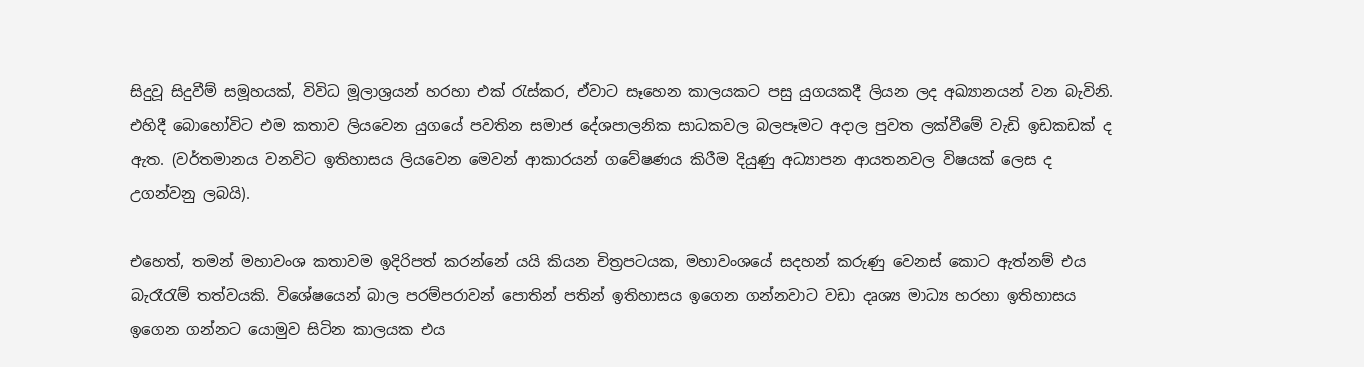සිදුවූ සිදුවීම් සමූහයක්, විවිධ මූලාශ්‍රයන් හරහා එක් රැස්කර, ඒවාට සෑහෙන කාලයකට පසු යුගයකදී ලියන ලද අඛ්‍යානයන් වන බැවිනි. එහිදී බොහෝවිට එම කතාව ලියවෙන යුගයේ පවතින සමාජ දේශපාලනික සාධකවල බලපෑමට අදාල පුවත ලක්වීමේ වැඩි ඉඩකඩක් ද ඇත. (වර්තමානය වනවිට ඉතිහාසය ලියවෙන මෙවන් ආකාරයන් ගවේෂණය කිරීම දියුණු අධ්‍යාපන ආයතනවල විෂයක් ලෙස ද උගන්වනු ලබයි).

එහෙත්, තමන් මහාවංශ කතාවම ඉදිරිපත් කරන්නේ යයි කියන චිත්‍රපටයක, මහාවංශයේ සදහන් කරුණු වෙනස් කොට ඇත්නම් එය බැරෑරැම් තත්වයකි. විශේෂයෙන් බාල පරම්පරාවන් පොතින් පතින් ඉතිහාසය ඉගෙන ගන්නවාට වඩා දෘශ්‍ය මාධ්‍ය හරහා ඉතිහාසය ඉගෙන ගන්නට යොමුව සිටින කාලයක එය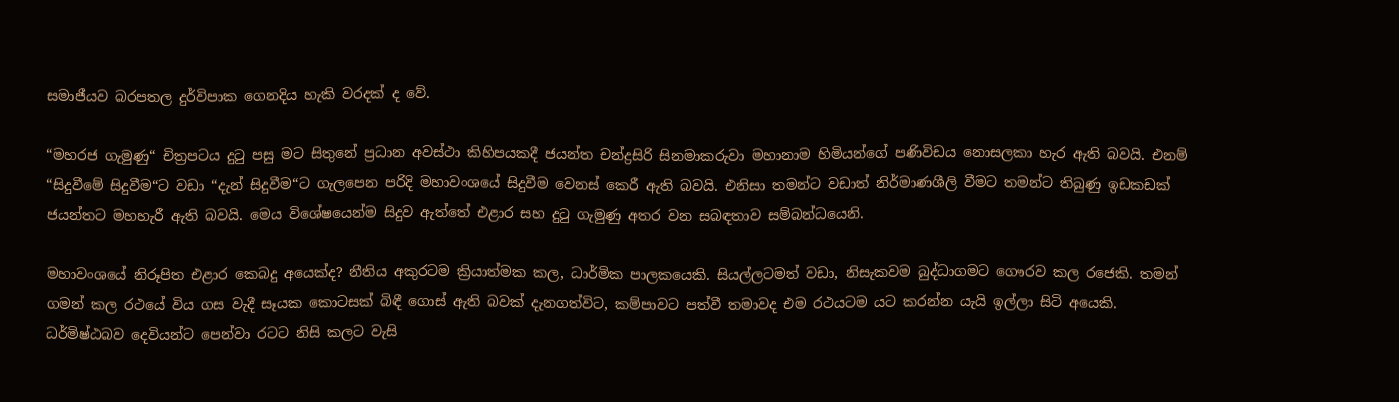සමාජීයව බරපතල දුර්විපාක ගෙනදිය හැකි වරදක් ද වේ.

“මහරජ ගැමුණු“ චිත්‍රපටය දුටු පසු මට සිතුනේ ප්‍රධාන අවස්ථා කිහිපයකදී ජයන්ත චන්ද්‍රසිරි සිනමාකරුවා මහානාම හිමියන්ගේ පණිවිඩය නොසලකා හැර ඇති බවයි. එනම් “සිදුවීමේ සිදුවීම“ට වඩා “දැන් සිදුවීම“ට ගැලපෙන පරිදි මහාවංශයේ සිදුවීම වෙනස් කෙරී ඇති බවයි. එනිසා තමන්ට වඩාත් නිර්මාණශීලි වීමට තමන්ට තිබුණු ඉඩකඩක් ජයන්තට මහහැරී ඇති බවයි. මෙය විශේෂයෙන්ම සිදුව ඇත්තේ එළාර සහ දුටු ගැමුණු අතර වන සබඳතාව සම්බන්ධයෙනි.

මහාවංශයේ නිරූපිත එළාර කෙබදු අයෙක්ද? නීතිය අකුරටම ක්‍රියාත්මක කල, ධාර්මික පාලකයෙකි. සියල්ලටමත් වඩා, නිසැකවම බුද්ධාගමට ගෞරව කල රජෙකි. තමන් ගමන් කල රථයේ විය ගස වැදී සෑයක කොටසක් බිඳී ගොස් ඇති බවක් දැනගත්විට, කම්පාවට පත්වී තමාවද එම රථයටම යට කරන්න යැයි ඉල්ලා සිටි අයෙකි. ධර්මිෂ්ඨබව දෙවියන්ට පෙන්වා රටට නිසි කලට වැසි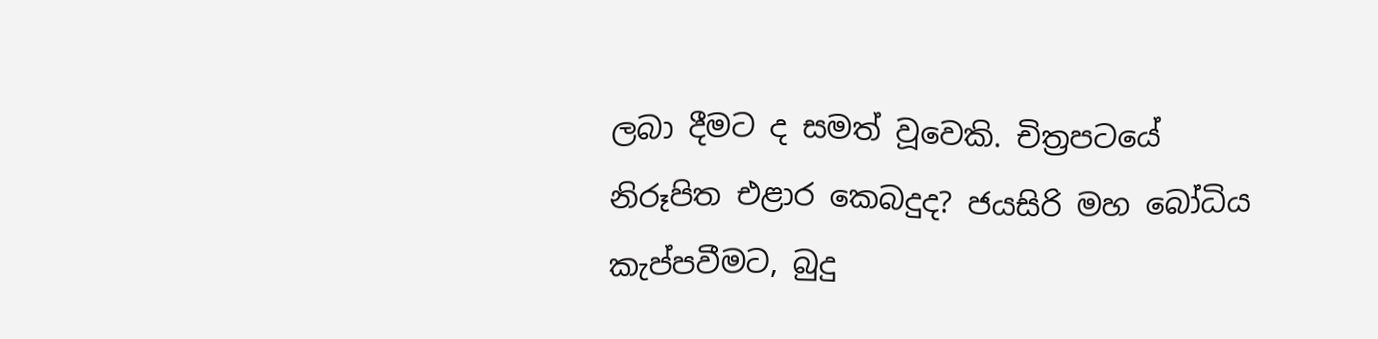ලබා දීමට ද සමත් වූවෙකි. චිත්‍රපටයේ නිරූපිත එළාර කෙබදුද? ජයසිරි මහ බෝධිය කැප්පවීමට, බුදු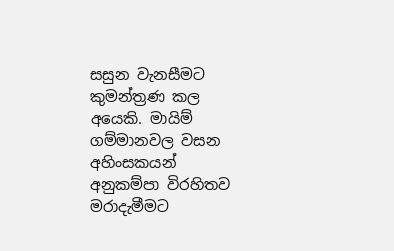සසුන වැනසීමට කුමන්ත්‍රණ කල අයෙකි. මායිම් ගම්මානවල වසන අහිංසකයන් අනුකම්පා විරහිතව මරාදැමීමට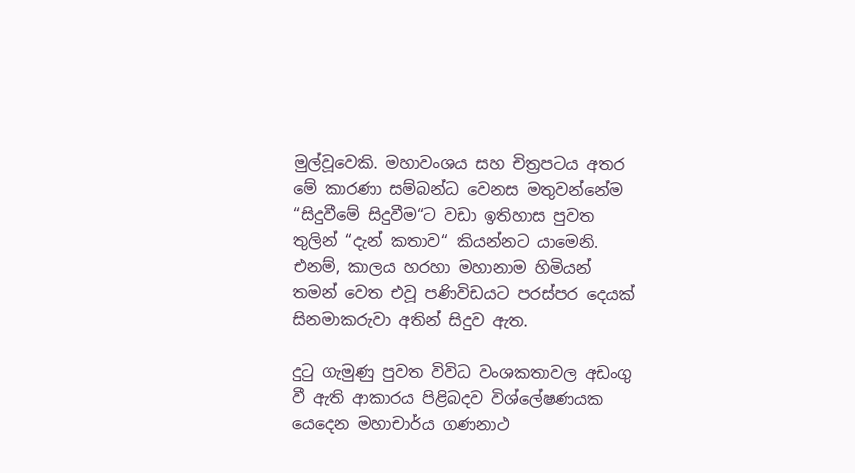මුල්වූවෙකි. මහාවංශය සහ චිත්‍රපටය අතර මේ කාරණා සම්බන්ධ වෙනස මතුවන්නේම “සිදුවීමේ සිදුවීම“ට වඩා ඉතිහාස පුවත තුලින් “දැන් කතාව“ කියන්නට යාමෙනි. එනම්, කාලය හරහා මහානාම හිමියන් තමන් වෙත එවූ පණිවිඩයට පරස්පර දෙයක් සිනමාකරුවා අතින් සිදුව ඇත.

දුටු ගැමුණු පුවත විවිධ වංශකතාවල අඩංගු වී ඇති ආකාරය පිළිබදව විශ්ලේෂණයක යෙදෙන මහාචාර්ය ගණනාථ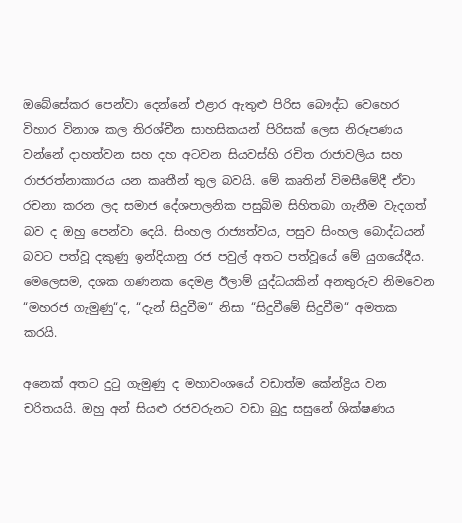ඔබේසේකර පෙන්වා දෙන්නේ එළාර ඇතුළු පිරිස බෞද්ධ වෙහෙර විහාර විනාශ කල තිරශ්චීන සාහසිකයන් පිරිසක් ලෙස නිරූපණය වන්නේ දාහත්වන සහ දහ අටවන සියවස්හි රචිත රාජාවලිය සහ රාජරත්නාකාරය යන කෘතීන් තුල බවයි. මේ කෘතින් විමසීමේදී ඒවා රචනා කරන ලද සමාජ දේශපාලනික පසුබිම සිහිතබා ගැනීම වැදගත් බව ද ඔහු පෙන්වා දෙයි. සිංහල රාජ්‍යත්වය, පසුව සිංහල බොද්ධයන් බවට පත්වූ දකුණු ඉන්දියානු රජ පවුල් අතට පත්වූයේ මේ යුගයේදීය. මෙලෙසම, දශක ගණනක දෙමළ ඊලාම් යුද්ධයකින් අනතුරුව නිමවෙන “මහරජ ගැමුණු“ද, “දැන් සිදුවීම“ නිසා “සිදුවීමේ සිදුවීම“ අමතක කරයි.

අනෙක් අතට දුටු ගැමුණු ද මහාවංශයේ වඩාත්ම කේන්ද්‍රිය වන චරිතයයි. ඔහු අන් සියළු රජවරුනට වඩා බුදු සසුනේ ශික්ෂණය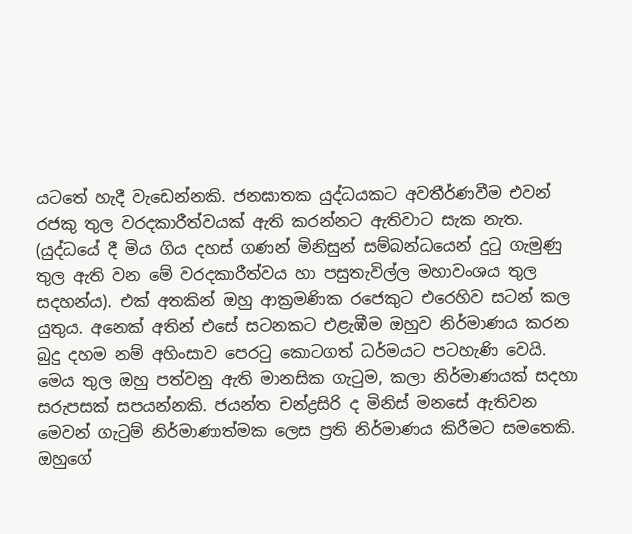යටතේ හැදී වැඩෙන්නකි. ජනඝාතක යුද්ධයකට අවතීර්ණවීම එවන් රජකු තුල වරදකාරීත්වයක් ඇති කරන්නට ඇතිවාට සැක නැත. (යුද්ධයේ දී මිය ගිය දහස් ගණන් මිනිසුන් සම්බන්ධයෙන් දුටු ගැමුණු තුල ඇති වන මේ වරදකාරීත්වය හා පසුතැවිල්ල මහාවංශය තුල සදහන්ය). එක් අතකින් ඔහු ආක්‍රමණික රජෙකුට එරෙහිව සටන් කල යුතුය. අනෙක් අතින් එසේ සටනකට එළැඹීම ඔහුව නිර්මාණය කරන බුදු දහම නම් අහිංසාව පෙරටු කොටගත් ධර්මයට පටහැණි වෙයි. මෙය තුල ඔහු පත්වනු ඇති මානසික ගැටුම, කලා නිර්මාණයක් සදහා සරුපසක් සපයන්නකි. ජයන්ත චන්ද්‍රසිරි ද මිනිස් මනසේ ඇතිවන මෙවන් ගැටුම් නිර්මාණාත්මක ලෙස ප්‍රති නිර්මාණය කිරීමට සමතෙකි. ඔහුගේ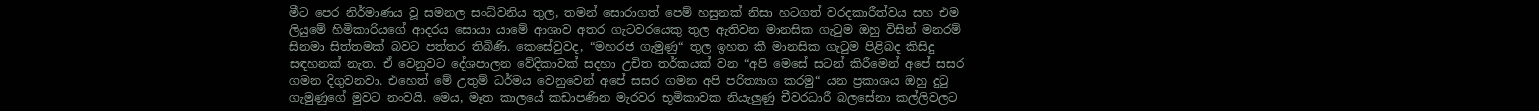මීට පෙර නිර්මාණය වූ සමනල සංධ්වනිය තුල, තමන් සොරාගත් පෙම් හසුනක් නිසා හටගත් වරදකාරීත්වය සහ එම ලියුමේ හිමිකාරියගේ ආදරය සොයා යාමේ ආශාව අතර ගැටවරයෙකු තුල ඇතිවන මානසික ගැටුම ඔහු විසින් මනරම් සිනමා සිත්තමක් බවට පත්තර තිබිණි. කෙසේවුවද, “මහරජ ගැමුණු“ තුල ඉහත කී මානසික ගැටුම පිළිබද කිසිදු සඳහනක් නැත. ඒ වෙනුවට දේශපාලන වේදිකාවක් සදහා උචිත තර්කයක් වන “අපි මෙසේ සටන් කිරීමෙන් අපේ සසර ගමන දිගුවනවා. එහෙත් මේ උතුම් ධර්මය වෙනුවෙන් අපේ සසර ගමන අපි පරිත්‍යාග කරමු“ යන ප්‍රකාශය ඔහු දුටු ගැමුණුගේ මුවට නංවයි. මෙය, මෑත කාලයේ කඩාපණින මැරවර භූමිකාවක නියැලුණු චීවරධාරී බලසේනා කල්ලිවලට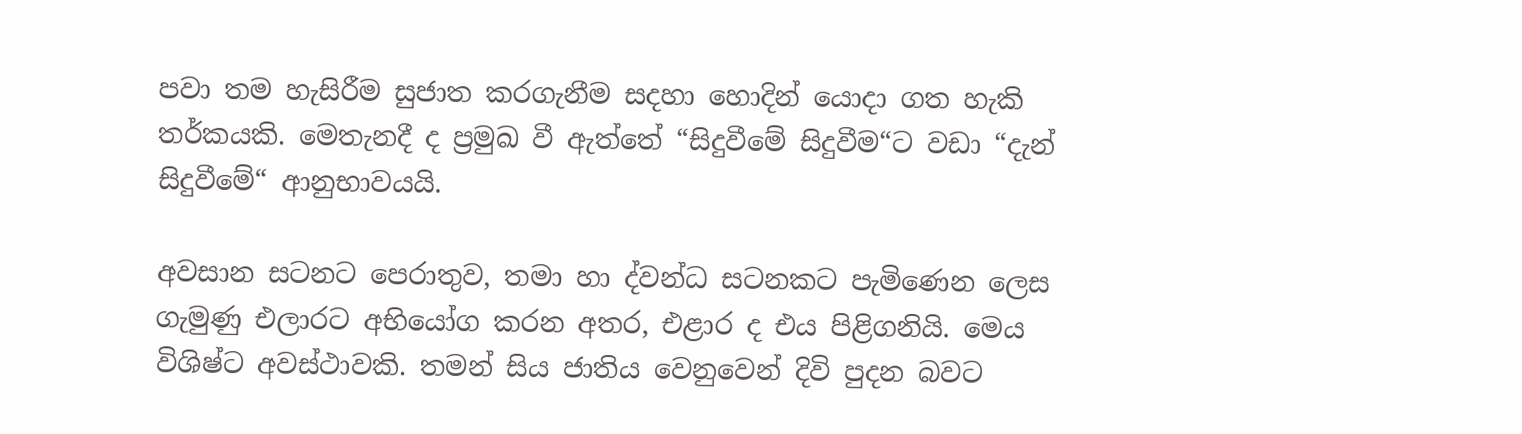පවා තම හැසිරීම සුජාත කරගැනීම සදහා හොදින් යොදා ගත හැකි තර්කයකි. මෙතැනදී ද ප්‍රමුඛ වී ඇත්තේ “සිදුවීමේ සිදුවීම“ට වඩා “දැන් සිදුවීමේ“ ආනුභාවයයි.

අවසාන සටනට පෙරාතුව, තමා හා ද්වන්ධ සටනකට පැමිණෙන ලෙස ගැමුණු එලාරට අභියෝග කරන අතර, එළාර ද එය පිළිගනියි. මෙය විශිෂ්ට අවස්ථාවකි. තමන් සිය ජාතිය වෙනුවෙන් දිවි පුදන බවට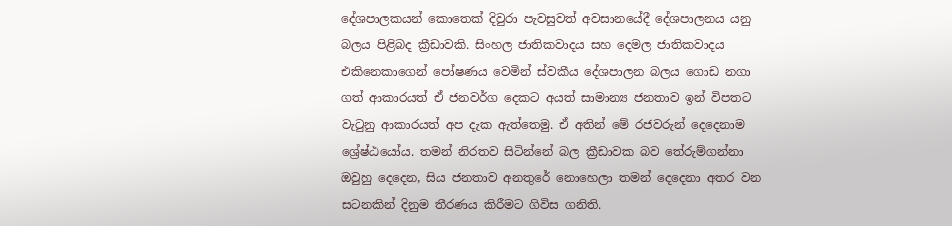දේශපාලකයන් කොතෙක් දිවුරා පැවසුවත් අවසානයේදී දේශපාලනය යනු බලය පිළිබද ක්‍රීඩාවකි. සිංහල ජාතිකවාදය සහ දෙමල ජාතිකවාදය එකිනෙකාගෙන් පෝෂණය වෙමින් ස්වකීය දේශපාලන බලය ගොඩ නගා ගත් ආකාරයත් ඒ ජනවර්ග දෙකට අයත් සාමාන්‍ය ජනතාව ඉන් විපතට වැටුනු ආකාරයත් අප දැක ඇත්තෙමු. ඒ අතින් මේ රජවරුන් දෙදෙනාම ශ්‍රේෂ්ඨයෝය. තමන් නිරතව සිටින්නේ බල ක්‍රීඩාවක බව තේරුම්ගන්නා ඔවුහු දෙදෙන, සිය ජනතාව අනතුරේ නොහෙලා තමන් දෙදෙනා අතර වන සටනකින් දිනුම තීරණය කිරීමට ගිවිස ගනිති.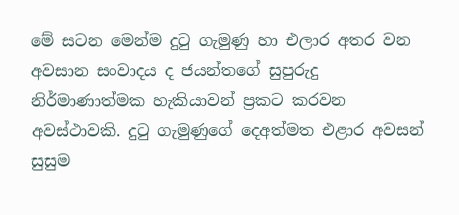මේ සටන මෙන්ම දුටු ගැමුණු හා එලාර අතර වන අවසාන සංවාදය ද ජයන්තගේ සුපුරුදු නිර්මාණාත්මක හැකියාවන් ප්‍රකට කරවන අවස්ථාවකි. දුටු ගැමුණුගේ දෙඅත්මත එළාර අවසන් සුසුම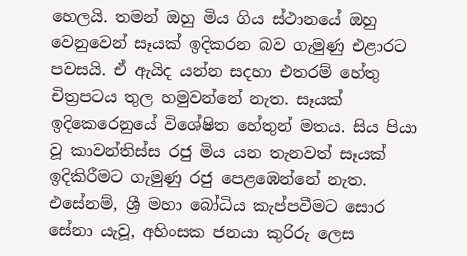හෙලයි. තමන් ඔහු මිය ගිය ස්ථානයේ ඔහු වෙනුවෙන් සෑයක් ඉදිකරන බව ගැමුණු එළාරට පවසයි. ඒ ඇයිද යන්න සදහා එතරම් හේතු චිත්‍රපටය තුල හමුවන්නේ නැත. සෑයක් ඉදිකෙරෙනුයේ විශේෂිත හේතුන් මතය. සිය පියා වූ කාවන්තිස්ස රජු මිය යන තැනවත් සෑයක් ඉදිකිරීමට ගැමුණු රජු පෙළඹෙන්නේ නැත. එසේනම්, ශ්‍රී මහා බෝධිය කැප්පවීමට සොර සේනා යැවූ, අහිංසක ජනයා කුරිරු ලෙස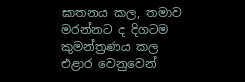ඝාතනය කල, තමාව මරන්නට ද දිගටම කුමන්ත්‍රණය කල එළාර වෙනුවෙන්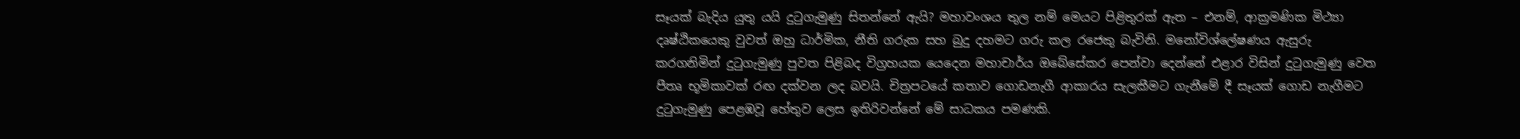සෑයක් බැදිය යුතු යයි දුටුගැමුණු සිතන්නේ ඇයි? මහාවංශය තුල නම් මෙයට පිළිතුරක් ඇත – එනම්, ආක්‍රමණික මිථ්‍යා දෘෂ්ඨිකයෙකු වුවත් ඔහු ධාර්මික, නීති ගරුක සහ බුදු දහමට ගරු කල රජෙකු බැවිනි. මනෝවිශ්ලේෂණය ඇසුරු කරගනිමින් දුටුගැමුණු පුවත පිළිබද විග්‍රහයක යෙදෙන මහාචාර්ය ඔබේසේකර පෙන්වා දෙන්නේ එළාර විසින් දුටුගැමුණු වෙත පීතෘ භූමිකාවක් රඟ දක්වන ලද බවයි. චිත්‍රපටයේ කතාව ගොඩනැගී ආකාරය සැලකීමට ගැනීමේ දී සෑයක් ගොඩ නැගීමට දුටුගැමුණු පෙළඹවූ හේතුව ලෙස ඉතිරිවන්නේ මේ සාධකය පමණකි.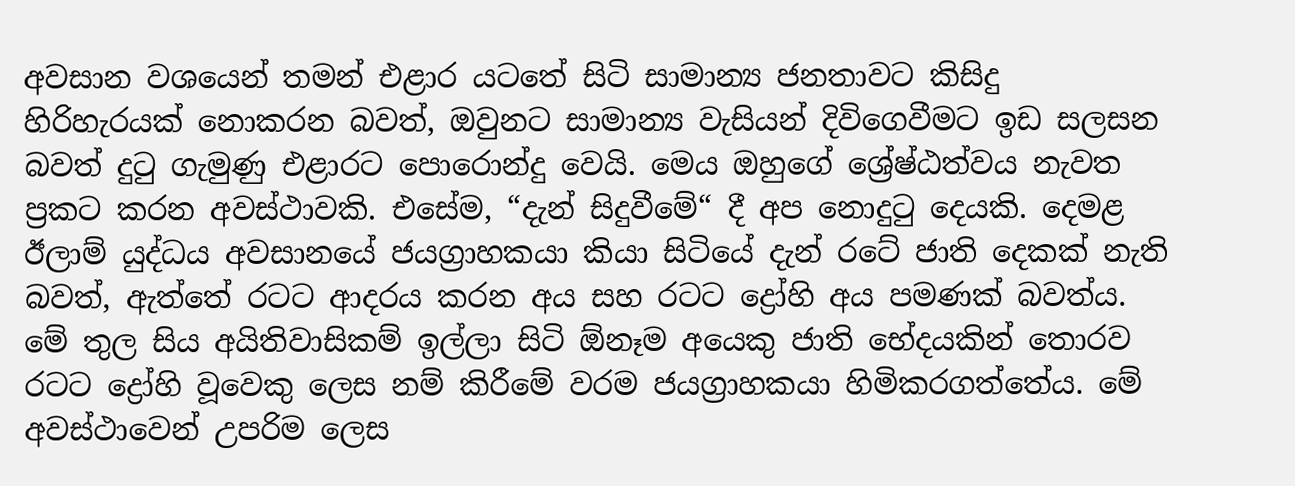අවසාන වශයෙන් තමන් එළාර යටතේ සිටි සාමාන්‍ය ජනතාවට කිසිදු හිරිහැරයක් නොකරන බවත්, ඔවුනට සාමාන්‍ය වැසියන් දිවිගෙවීමට ඉඩ සලසන බවත් දුටු ගැමුණු එළාරට පොරොන්දු වෙයි. මෙය ඔහුගේ ශ්‍රේෂ්ඨත්වය නැවත ප්‍රකට කරන අවස්ථාවකි. එසේම, “දැන් සිදුවීමේ“ දී අප නොදුටු දෙයකි. දෙමළ ඊලාම් යුද්ධය අවසානයේ ජයග්‍රාහකයා කියා සිටියේ දැන් රටේ ජාති දෙකක් නැති බවත්, ඇත්තේ රටට ආදරය කරන අය සහ රටට ද්‍රෝහි අය පමණක් බවත්ය. මේ තුල සිය අයිතිවාසිකම් ඉල්ලා සිටි ඕනෑම අයෙකු ජාති භේදයකින් තොරව රටට ද්‍රෝහි වූවෙකු ලෙස නම් කිරීමේ වරම ජයග්‍රාහකයා හිමිකරගත්තේය. මේ අවස්ථාවෙන් උපරිම ලෙස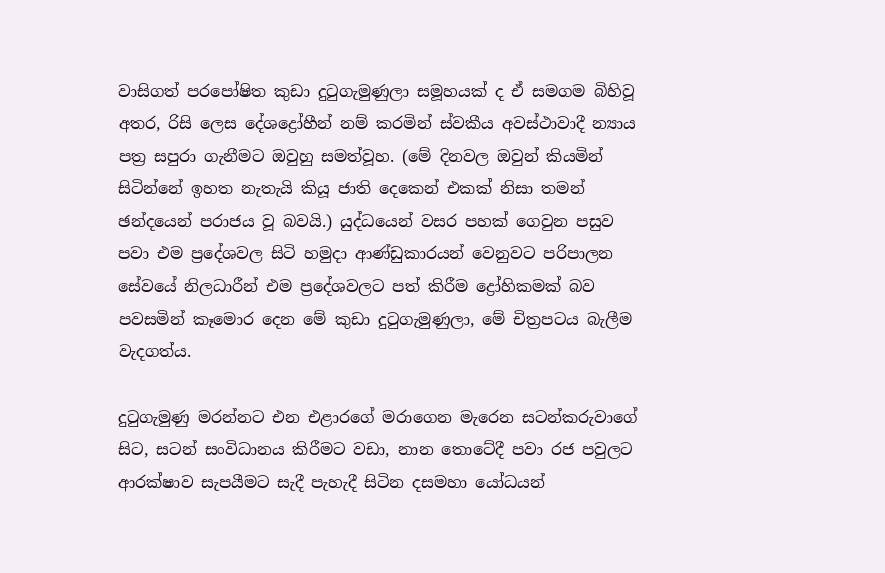වාසිගත් පරපෝෂිත කුඩා දුටුගැමුණුලා සමූහයක් ද ඒ සමගම බිහිවූ අතර, රිසි ලෙස දේශද්‍රෝහීන් නම් කරමින් ස්වකීය අවස්ථාවාදී න්‍යාය පත්‍ර සපුරා ගැනීමට ඔවුහු සමත්වූහ. (මේ දිනවල ඔවුන් කියමින් සිටින්නේ ඉහත නැතැයි කියූ ජාති දෙකෙන් එකක් නිසා තමන් ඡන්දයෙන් පරාජය වූ බවයි.) යුද්ධයෙන් වසර පහක් ගෙවුන පසුව පවා එම ප්‍රදේශවල සිටි හමුදා ආණ්ඩුකාරයන් වෙනුවට පරිපාලන සේවයේ නිලධාරීන් එම ප්‍රදේශවලට පත් කිරීම ද්‍රෝහිකමක් බව පවසමින් කෑමොර දෙන මේ කුඩා දුටුගැමුණුලා, මේ චිත්‍රපටය බැලීම වැදගත්ය.

දුටුගැමුණු මරන්නට එන එළාරගේ මරාගෙන මැරෙන සටන්කරුවාගේ සිට, සටන් සංවිධානය කිරීමට වඩා, නාන තොටේදී පවා රජ පවුලට ආරක්ෂාව සැපයීමට සැදී පැහැදී සිටින දසමහා යෝධයන්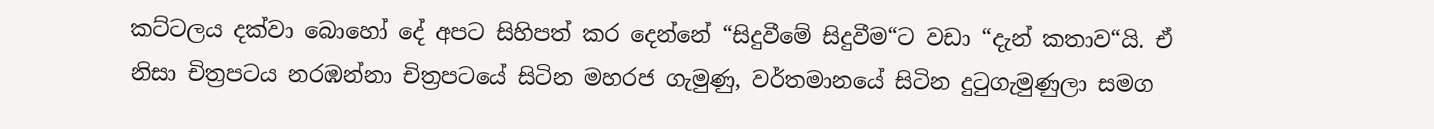කට්ටලය දක්වා බොහෝ දේ අපට සිහිපත් කර දෙන්නේ “සිදුවීමේ සිදුවීම“ට වඩා “දැන් කතාව“යි. ඒ නිසා චිත්‍රපටය නරඹන්නා චිත්‍රපටයේ සිටින මහරජ ගැමුණු, වර්තමානයේ සිටින දුටුගැමුණුලා සමග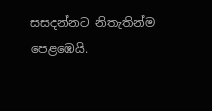සසදන්නට නිතැතින්ම පෙළඹෙයි.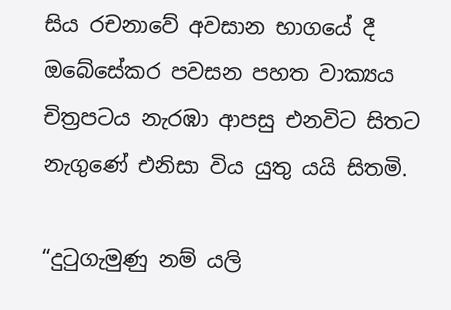සිය රචනාවේ අවසාන භාගයේ දී ඔබේසේකර පවසන පහත වාක්‍යය චිත්‍රපටය නැරඹා ආපසු එනවිට සිතට නැගුණේ එනිසා විය යුතු යයි සිතමි.

“දුටුගැමුණු නම් යලි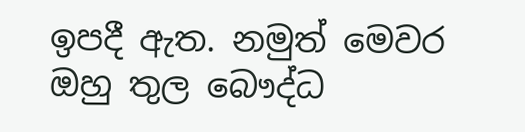ඉපදී ඇත. නමුත් මෙවර ඔහු තුල බෞද්ධ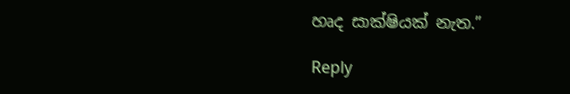හෘද සාක්ෂියක් නැත.”

Reply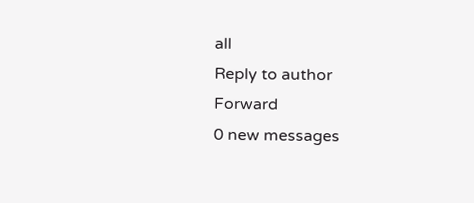all
Reply to author
Forward
0 new messages